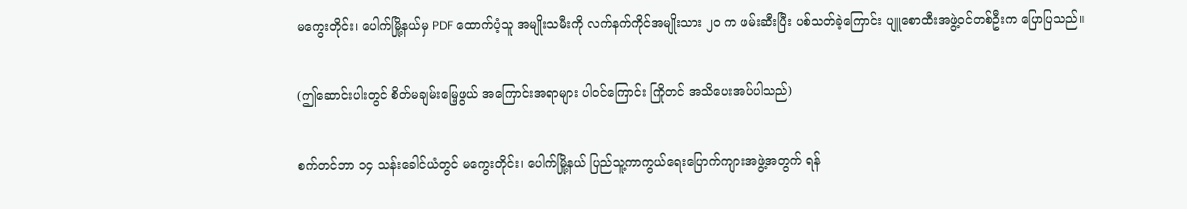မကွေးတိုင်း၊ ပေါက်မြို့နယ်မှ PDF ထောက်ပံ့သူ အမျိုးသမီးကို လက်နက်ကိုင်အမျိုးသား ၂၀ က ဖမ်းဆီးပြီး ပစ်သတ်ခဲ့ကြောင်း ပျူစောထီးအဖွဲ့ဝင်တစ်ဦးက ပြောပြသည်။

(ဤဆောင်းပါးတွင် စိတ်မချမ်းမြေ့ဖွယ် အကြောင်းအရာများ ပါဝင်ကြောင်း ကြိုတင် အသိပေးအပ်ပါသည်)

စက်တင်ဘာ ၁၄ သန်းခေါင်ယံတွင် မကွေးတိုင်း၊ ပေါက်မြို့နယ် ပြည်သူ့ကာကွယ်ရေးပြောက်ကျားအဖွဲ့အတွက် ရန်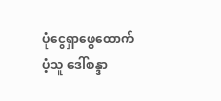ပုံငွေရှာဖွေထောက်ပံ့သူ ဒေါ်စန္ဒာ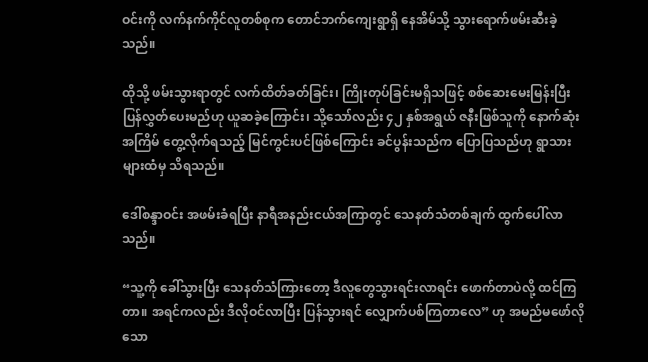ဝင်းကို လက်နက်ကိုင်လူတစ်စုက တောင်ဘက်ကျေးရွာရှိ နေအိမ်သို့ သွားရောက်ဖမ်းဆီးခဲ့သည်။

ထိုသို့ ဖမ်းသွားရာတွင် လက်ထိတ်ခတ်ခြင်း၊ ကြိုးတုပ်ခြင်းမရှိသဖြင့် စစ်ဆေးမေးမြန်းပြီး ပြန်လွှတ်ပေးမည်ဟု ယူဆခဲ့ကြောင်း၊ သို့သော်လည်း ၄၂ နှစ်အရွယ် ဇနီးဖြစ်သူကို နောက်ဆုံးအကြိမ် တွေ့လိုက်ရသည့် မြင်ကွင်းပင်ဖြစ်ကြောင်း ခင်ပွန်းသည်က ပြောပြသည်ဟု ရွာသားများထံမှ သိရသည်။

ဒေါ်စန္ဒာဝင်း အဖမ်းခံရပြီး နာရီအနည်းငယ်အကြာတွင် သေနတ်သံတစ်ချက် ထွက်ပေါ်လာသည်။

“သူ့ကို ခေါ်သွားပြီး သေနတ်သံကြားတော့ ဒီလူတွေသွားရင်းလာရင်း ဖောက်တာပဲလို့ ထင်ကြတာ။ အရင်ကလည်း ဒီလိုဝင်လာပြီး ပြန်သွားရင် လျှောက်ပစ်ကြတာလေ” ဟု အမည်မဖော်လိုသော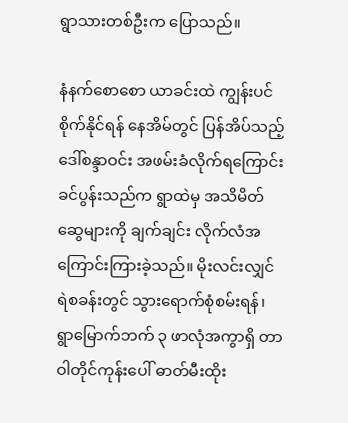ရွာသားတစ်ဦးက ပြောသည်။

နံနက်စောစော ယာခင်းထဲ ကျွန်းပင်စိုက်နိုင်ရန် နေအိမ်တွင် ပြန်အိပ်သည့် ဒေါ်စန္ဒာဝင်း အဖမ်းခံလိုက်ရကြောင်း ခင်ပွန်းသည်က ရွာထဲမှ အသိမိတ်ဆွေများကို ချက်ချင်း လိုက်လံအကြောင်းကြားခဲ့သည်။ မိုးလင်းလျှင် ရဲစခန်းတွင် သွားရောက်စုံစမ်းရန်၊ ရွာမြောက်ဘက် ၃ ဖာလုံအကွာရှိ တာဝါတိုင်ကုန်းပေါ် ဓာတ်မီးထိုး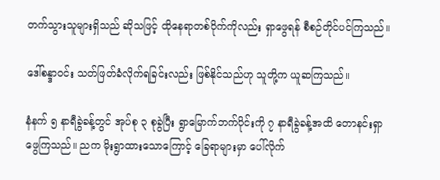တက်သွားသူများရှိသည် ဆိုသဖြင့် ထိုနေရာတစ်ဝိုက်ကိုလည်း ရှာဖွေရန် စီစဉ်တိုင်ပင်ကြသည်။

ဒေါ်စန္ဒာဝင်း သတ်ဖြတ်ခံလိုက်ရခြင်းလည်း ဖြစ်နိုင်သည်ဟု သူတို့က ယူဆကြသည်။

နံနက် ၅ နာရီခွဲခန့်တွင် အုပ်စု ၃ စုခွဲပြီး ရွာမြောက်ဘက်ပိုင်းကို ၇ နာရီခွဲခန့်အထိ တောနင်းရှာဖွေကြသည်။ ညက မိုးရွာထားသောကြောင့် ခြေရာများမှာ ပေါ်လိုက်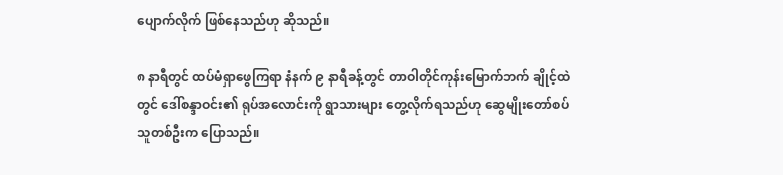ပျောက်လိုက် ဖြစ်နေသည်ဟု ဆိုသည်။

၈ နာရီတွင် ထပ်မံရှာဖွေကြရာ နံနက် ၉ နာရီခန့်တွင် တာဝါတိုင်ကုန်းမြောက်ဘက် ချိုင့်ထဲတွင် ဒေါ်စန္ဒာဝင်း၏ ရုပ်အလောင်းကို ရွာသားများ တွေ့လိုက်ရသည်ဟု ဆွေမျိုးတော်စပ်သူတစ်ဦးက ပြောသည်။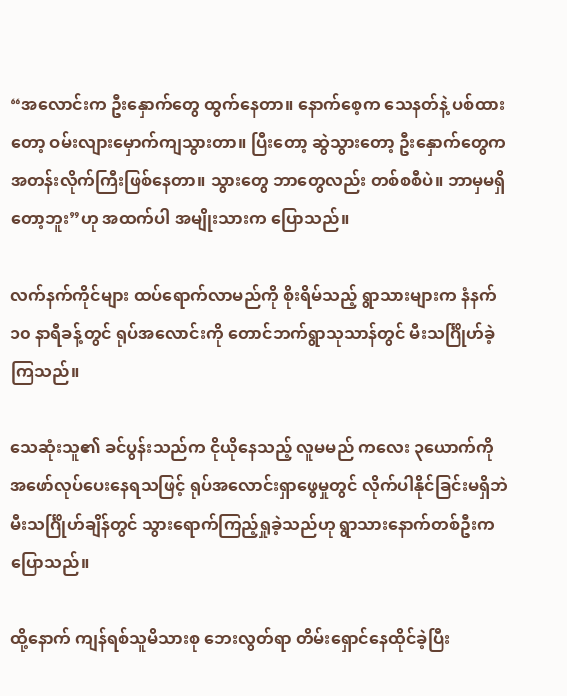“အလောင်းက ဦးနှောက်တွေ ထွက်နေတာ။ နောက်စေ့က သေနတ်နဲ့ ပစ်ထားတော့ ဝမ်းလျားမှောက်ကျသွားတာ။ ပြီးတော့ ဆွဲသွားတော့ ဦးနှောက်တွေက အတန်းလိုက်ကြီးဖြစ်နေတာ။ သွားတွေ ဘာတွေလည်း တစ်စစီပဲ။ ဘာမှမရှိတော့ဘူး”ဟု အထက်ပါ အမျိုးသားက ပြောသည်။

လက်နက်ကိုင်များ ထပ်ရောက်လာမည်ကို စိုးရိမ်သည့် ရွာသားများက နံနက် ၁၀ နာရီခန့်တွင် ရုပ်အလောင်းကို တောင်ဘက်ရွာသုသာန်တွင် မီးသင်္ဂြိုဟ်ခဲ့ကြသည်။

သေဆုံးသူ၏ ခင်ပွန်းသည်က ငိုယိုနေသည့် လူမမည် ကလေး ၃ယောက်ကို အဖော်လုပ်ပေးနေရသဖြင့် ရုပ်အလောင်းရှာဖွေမှုတွင် လိုက်ပါနိုင်ခြင်းမရှိဘဲ မီးသင်္ဂြိုဟ်ချိန်တွင် သွားရောက်ကြည့်ရှုခဲ့သည်ဟု ရွာသားနောက်တစ်ဦးက ပြောသည်။

ထို့နောက် ကျန်ရစ်သူမိသားစု ဘေးလွတ်ရာ တိမ်းရှောင်နေထိုင်ခဲ့ပြီး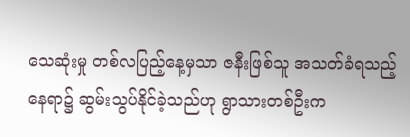သေဆုံးမှု တစ်လပြည့်နေ့မှသာ ဇနီးဖြစ်သူ အသတ်ခံရသည့်နေရာ၌ ဆွမ်းသွပ်နိုင်ခဲ့သည်ဟု ရွာသားတစ်ဦးက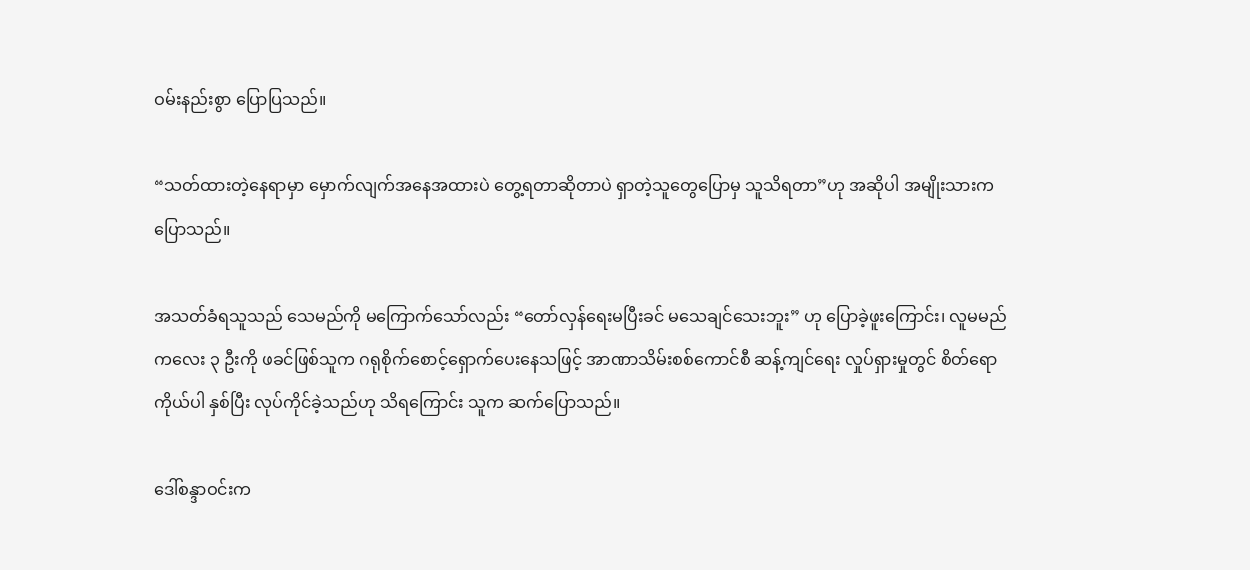ဝမ်းနည်းစွာ ပြောပြသည်။

“သတ်ထားတဲ့နေရာမှာ မှောက်လျက်အနေအထားပဲ တွေ့ရတာဆိုတာပဲ ရှာတဲ့သူတွေပြောမှ သူသိရတာ”ဟု အဆိုပါ အမျိုးသားက ပြောသည်။

အသတ်ခံရသူသည် သေမည်ကို မကြောက်သော်လည်း “တော်လှန်ရေးမပြီးခင် မသေချင်သေးဘူး” ဟု ပြောခဲ့ဖူးကြောင်း၊ လူမမည် ကလေး ၃ ဦးကို ဖခင်ဖြစ်သူက ဂရုစိုက်စောင့်ရှောက်ပေးနေသဖြင့် အာဏာသိမ်းစစ်ကောင်စီ ဆန့်ကျင်ရေး လှုပ်ရှားမှုတွင် စိတ်ရောကိုယ်ပါ နှစ်ပြီး လုပ်ကိုင်ခဲ့သည်ဟု သိရကြောင်း သူက ဆက်ပြောသည်။

ဒေါ်စန္ဒာဝင်းက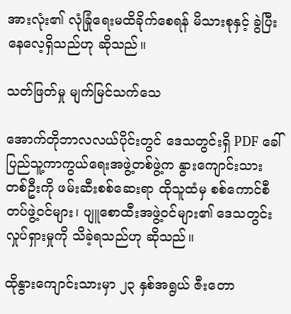အားလုံး၏ လုံခြုံရေးမထိခိုက်စေရန် မိသားစုနှင့် ခွဲပြီး နေလေ့ရှိသည်ဟု ဆိုသည်။

သတ်ဖြတ်မှု မျက်မြင်သက်သေ

အောက်တိုဘာလလယ်ပိုင်းတွင် ဒေသတွင်းရှိ PDF ခေါ် ပြည်သူ့ကာကွယ်ရေးအဖွဲ့တစ်ဖွဲ့က နွားကျောင်းသားတစ်ဦးကို ဖမ်းဆီးစစ်ဆေးရာ ထိုသူထံမှ စစ်ကောင်စီတပ်ဖွဲ့ဝင်များ၊ ပျူစောထီးအဖွဲ့ဝင်များ၏ ဒေသတွင်းလှုပ်ရှားမှုကို သိခဲ့ရသည်ဟု ဆိုသည်။

ထိုနွားကျောင်းသားမှာ ၂၃ နှစ်အရွယ် ဇီးတော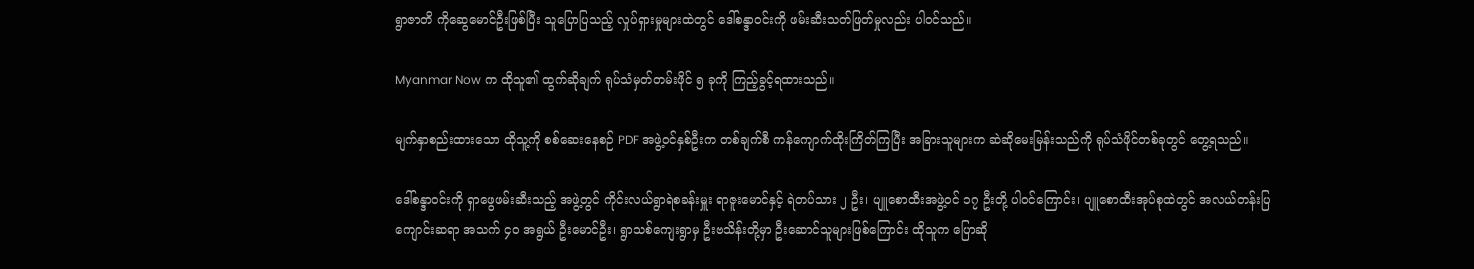ရွာဇာတိ ကိုဆွေမောင်ဦးဖြစ်ပြီး သူပြောပြသည့် လှုပ်ရှားမှုများထဲတွင် ဒေါ်စန္ဒာဝင်းကို ဖမ်းဆီးသတ်ဖြတ်မှုလည်း ပါဝင်သည်။

Myanmar Now က ထိုသူ၏ ထွက်ဆိုချက် ရုပ်သံမှတ်တမ်းဖိုင် ၅ ခုကို ကြည့်ခွင့်ရထားသည်။

မျက်နှာစည်းထားသော ထိုသူ့ကို စစ်ဆေးနေစဉ် PDF အဖွဲ့ဝင်နှစ်ဦးက တစ်ချက်စီ ကန်ကျောက်ထိုးကြိတ်ကြပြီး အခြားသူများက ဆဲဆိုမေးမြန်းသည်ကို ရုပ်သံဖိုင်တစ်ခုတွင် တွေ့ရသည်။

ဒေါ်စန္ဒာဝင်းကို ရှာဖွေဖမ်းဆီးသည့် အဖွဲ့တွင် ကိုင်းလယ်ရွာရဲစခန်းမှူး ရာဇူးမောင်နှင့် ရဲတပ်သား ၂ ဦး၊ ပျူစောထီးအဖွဲ့ဝင် ၁၇ ဦးတို့ ပါဝင်ကြောင်း၊ ပျူစောထီးအုပ်စုထဲတွင် အလယ်တန်းပြကျောင်းဆရာ အသက် ၄၀ အရွယ် ဦးမောင်ဦး၊ ရွာသစ်ကျေးရွာမှ ဦးဗသိန်းတို့မှာ ဦးဆောင်သူများဖြစ်ကြောင်း ထိုသူက ပြောဆို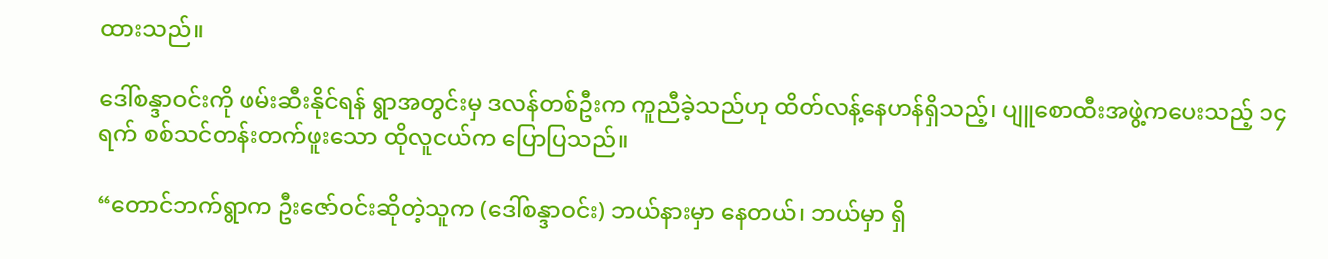ထားသည်။

ဒေါ်စန္ဒာဝင်းကို ဖမ်းဆီးနိုင်ရန် ရွာအတွင်းမှ ဒလန်တစ်ဦးက ကူညီခဲ့သည်ဟု ထိတ်လန့်နေဟန်ရှိသည့်၊ ပျူစောထီးအဖွဲ့ကပေးသည့် ၁၄ ရက် စစ်သင်တန်းတက်‌ဖူးသော ထိုလူငယ်က ပြောပြသည်။

“တောင်ဘက်ရွာက ဦးဇော်ဝင်းဆိုတဲ့သူက (ဒေါ်စန္ဒာဝင်း) ဘယ်နားမှာ နေတယ်၊ ဘယ်မှာ ရှိ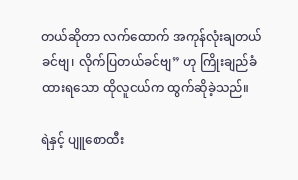တယ်ဆိုတာ လက်ထောက် အကုန်လုံးချတယ်ခင်ဗျ၊ လိုက်ပြတယ်ခင်ဗျ” ဟု ကြိုးချည်ခံထားရသော ထိုလူငယ်က ထွက်ဆိုခဲ့သည်။

ရဲနှင့် ပျူစောထီး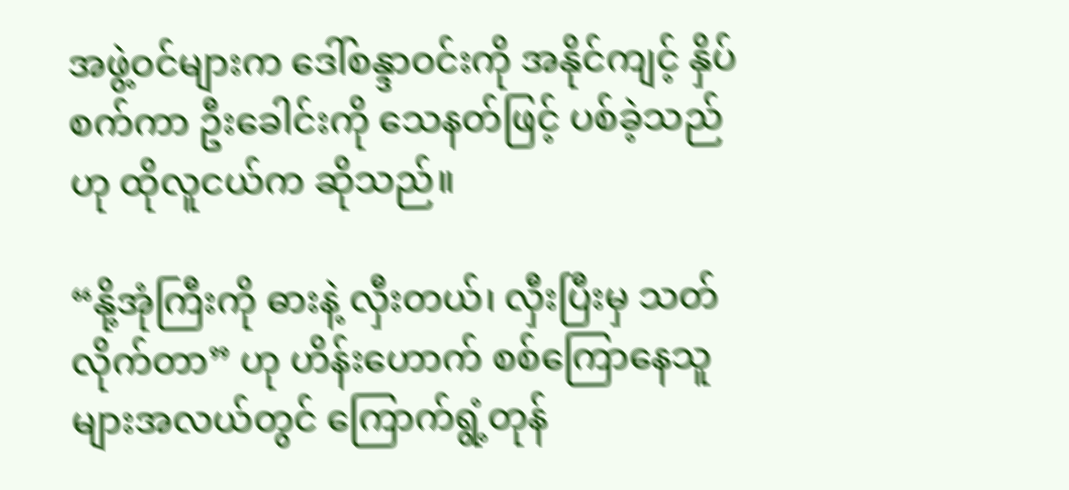အဖွဲ့ဝင်များက ဒေါ်စန္ဒာဝင်းကို အနိုင်ကျင့် နှိပ်စက်ကာ ဦးခေါင်းကို သေနတ်ဖြင့် ပစ်ခဲ့သည်ဟု ထိုလူငယ်က ဆိုသည်။

“နို့အုံကြီးကို ဓားနဲ့ လှီးတယ်၊ လှီးပြီးမှ သတ်လိုက်တာ” ဟု ဟိန်းဟောက် စစ်ကြောနေသူများအလယ်တွင် ကြောက်ရွံ့တုန်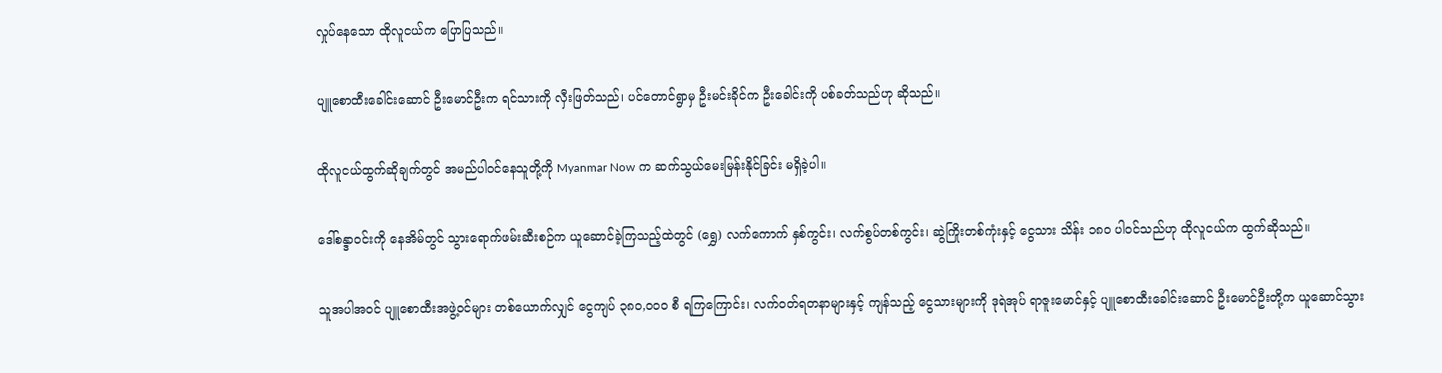လှုပ်နေသော ထိုလူငယ်က ပြောပြသည်။

ပျူစောထီးခေါင်းဆောင် ဦးမောင်ဦးက ရင်သားကို လှီးဖြတ်သည်၊ ပင်တောင်ရွာမှ ဦးမင်းခိုင်က ဦးခေါင်းကို ပစ်ခတ်သည်ဟု ဆိုသည်။

ထိုလူငယ်ထွက်ဆိုချက်တွင် အမည်ပါဝင်နေသူတို့ကို Myanmar Now က ဆက်သွယ်မေးမြန်းနိုင်ခြင်း မရှိခဲ့ပါ။

ဒေါ်စန္ဒာဝင်းကို နေအိမ်တွင် သွားရောက်ဖမ်းဆီးစဉ်က ယူဆောင်ခဲ့ကြသည့်ထဲတွင် (ရွှေ) လက်ကောက် နှစ်ကွင်း၊ လက်စွပ်တစ်ကွင်း၊ ဆွဲကြိုးတစ်ကုံးနှင့် ငွေသား သိန်း ၁၈၀ ပါဝင်သည်ဟု ထိုလူငယ်က ထွက်ဆိုသည်။

သူအပါအဝင် ပျူစောထီးအဖွဲ့ဝင်များ တစ်ယောက်လျှင် ငွေကျပ် ၃၈၀,၀၀၀ စီ ရကြကြောင်း၊ လက်ဝတ်ရတနာများနှင့် ကျန်သည့် ငွေသားများကို ဒုရဲအုပ် ရာဇူးမောင်နှင့် ပျူစောထီးခေါင်းဆောင် ဦးမောင်ဦးတို့က ယူဆောင်သွား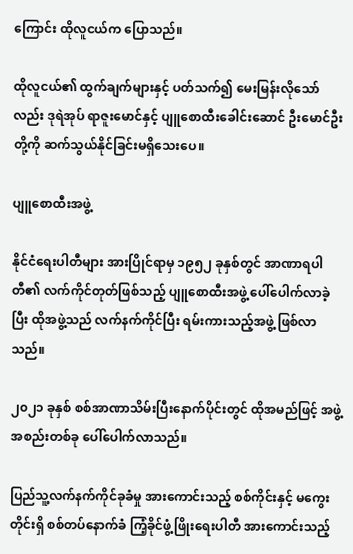ကြောင်း ထိုလူငယ်က ပြောသည်။

ထိုလူငယ်၏ ထွက်ချက်များနှင့် ပတ်သက်၍ မေးမြန်းလိုသော်လည်း ဒုရဲအုပ် ရာဇူးမောင်နှင့် ပျူစောထီးခေါင်းဆောင် ဦးမောင်ဦးတို့ကို ဆက်သွယ်နိုင်ခြင်းမရှိသေးပေ။

ပျူစောထီးအဖွဲ့

နိုင်ငံရေးပါတီများ အားပြိုင်ရာမှ ၁၉၅၂ ခုနှစ်တွင် အာဏာရပါတီ၏ လက်ကိုင်တုတ်ဖြစ်သည့် ပျူစောထီးအဖွဲ့ ပေါ်ပေါက်လာခဲ့ပြီး ထိုအဖွဲ့သည် လက်နက်ကိုင်ပြီး ရမ်းကားသည့်အဖွဲ့ ဖြစ်လာသည်။

၂၀၂၁ ခုနှစ် စစ်အာဏာသိမ်းပြီးနောက်ပိုင်းတွင် ထိုအမည်ဖြင့် အဖွဲ့အစည်းတစ်ခု ပေါ်ပေါက်လာသည်။

ပြည်သူ့လက်နက်ကိုင်ခုခံမှု အားကောင်းသည့် စစ်ကိုင်းနှင့် မကွေးတိုင်းရှိ စစ်တပ်နောက်ခံ ကြံ့ခိုင်ဖွံ့ဖြိုးရေးပါတီ အားကောင်းသည့်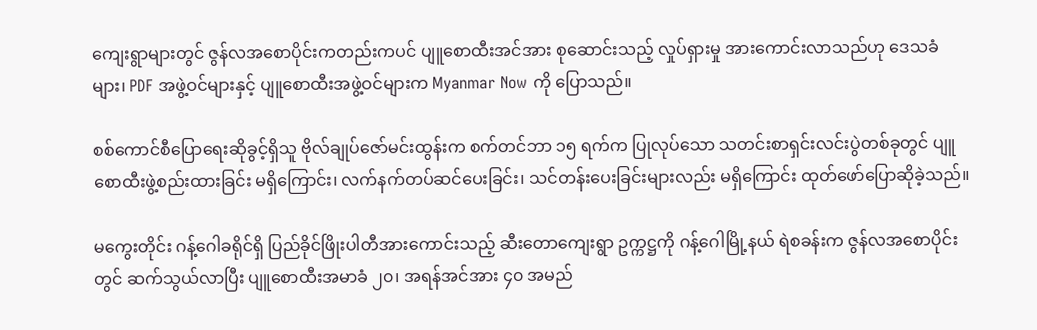ကျေးရွာများတွင် ဇွန်လအစောပိုင်းကတည်းကပင် ပျူစောထီးအင်အား စုဆောင်းသည့် လှုပ်ရှားမှု အားကောင်းလာသည်ဟု ဒေသခံများ၊ PDF အဖွဲ့ဝင်များနှင့် ပျူစောထီးအဖွဲ့ဝင်များက Myanmar Now ကို ပြောသည်။

စစ်ကောင်စီပြောရေးဆိုခွင့်ရှိသူ ဗိုလ်ချုပ်ဇော်မင်းထွန်းက စက်တင်ဘာ ၁၅ ရက်က ပြုလုပ်သော သတင်းစာရှင်းလင်းပွဲတစ်ခုတွင် ပျူစောထီးဖွဲ့စည်းထားခြင်း မရှိကြောင်း၊ လက်နက်တပ်ဆင်ပေးခြင်း၊ သင်တန်းပေးခြင်းများလည်း မရှိကြောင်း ထုတ်ဖော်ပြောဆိုခဲ့သည်။

မကွေးတိုင်း ဂန့်ဂေါခရိုင်ရှိ ပြည်ခိုင်ဖြိုးပါတီအားကောင်းသည့် ဆီးတောကျေးရွာ ဥက္ကဋ္ဌကို ဂန့်ဂေါမြို့နယ် ရဲစခန်းက ဇွန်လအစောပိုင်းတွင် ဆက်သွယ်လာပြီး ပျူစောထီးအမာခံ ၂၀၊ အရန်အင်အား ၄၀ အမည်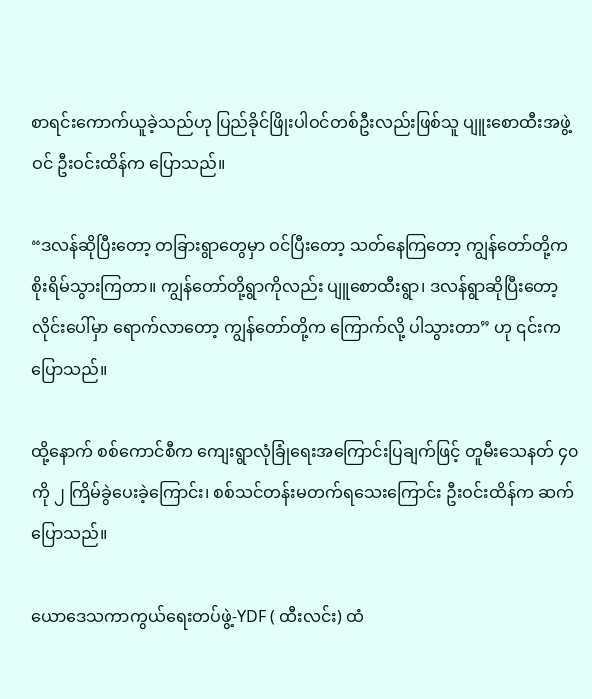စာရင်းကောက်ယူခဲ့သည်ဟု ပြည်ခိုင်ဖြိုးပါဝင်တစ်ဦးလည်းဖြစ်သူ ပျူးစောထီးအဖွဲ့ဝင် ဦးဝင်းထိန်က ပြောသည်။

“ဒလန်ဆိုပြီးတော့ တခြားရွာတွေမှာ ဝင်ပြီးတော့ သတ်နေကြတော့ ကျွန်တော်တို့က စိုးရိမ်သွားကြတာ။ ကျွန်တော်တို့ရွာကိုလည်း ပျူစောထီးရွာ၊ ဒလန်ရွာဆိုပြီးတော့ လိုင်းပေါ်မှာ ရောက်လာတော့ ကျွန်တော်တို့က ကြောက်လို့ ပါသွားတာ” ဟု ၎င်းက ပြောသည်။

ထို့နောက် စစ်ကောင်စီက ကျေးရွာလုံခြုံရေးအကြောင်းပြချက်ဖြင့် တူမီးသေနတ် ၄၀ ကို ၂ ကြိမ်ခွဲပေးခဲ့ကြောင်း၊ စစ်သင်တန်းမတက်ရသေးကြောင်း ဦးဝင်းထိန်က ဆက်ပြောသည်။

ယောဒေသကာကွယ်ရေးတပ်ဖွဲ့-YDF ( ထီးလင်း) ထံ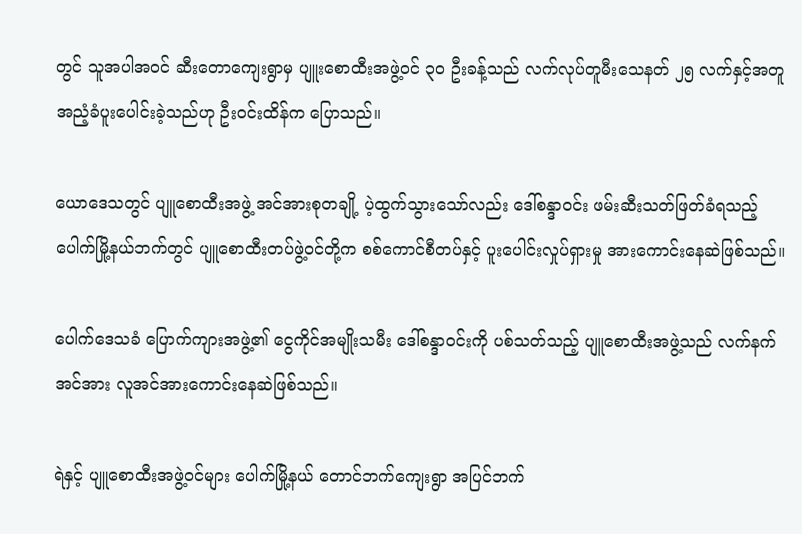တွင် သူအပါအဝင် ဆီးတောကျေးရွာမှ ပျူးစောထီးအဖွဲ့ဝင် ၃၀ ဦးခန့်သည် လက်လုပ်တူမီးသေနတ် ၂၅ လက်နှင့်အတူ အညံ့ခံပူးပေါင်းခဲ့သည်ဟု ဦးဝင်းထိန်က ပြောသည်။

ယောဒေသတွင် ပျူစောထီးအဖွဲ့ အင်အားစုတချို့ ပဲ့ထွက်သွားသော်လည်း ဒေါ်စန္ဒာဝင်း ဖမ်းဆီးသတ်ဖြတ်ခံရသည့် ပေါက်မြို့နယ်ဘက်တွင် ပျူစောထီးတပ်ဖွဲ့ဝင်တို့က စစ်ကောင်စီတပ်နှင့် ပူးပေါင်းလှုပ်ရှားမှု အားကောင်းနေဆဲဖြစ်သည်။

ပေါက်ဒေသခံ ပြောက်ကျားအဖွဲ့၏ ငွေကိုင်အမျိုးသမီး ဒေါ်စန္ဒာဝင်းကို ပစ်သတ်သည့် ပျူစောထီးအဖွဲ့သည် လက်နက်အင်အား လူအင်အားကောင်းနေဆဲဖြစ်သည်။

ရဲနှင့် ပျူစောထီးအဖွဲ့ဝင်များ ပေါက်မြို့နယ် တောင်ဘက်ကျေးရွာ အပြင်ဘက်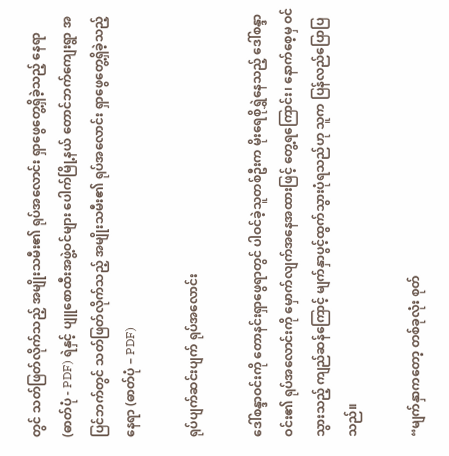တွင် သတ်ဖြတ်လိုက်သည့် အမျိုးသမီး၏ ရုပ်အလောင်း ရှာဖွေတွေ့ရှိခဲ့သည့် နေရာ (ဓာတ်ပုံ - PDF) ရဲနှင့် ပျူစောထီးအဖွဲ့ဝင်များ ပေါက်မြို့နယ် တောင်ဘက်ကျေးရွာ အပြင်ဘက်တွင် သတ်ဖြတ်လိုက်သည့် အမျိုးသမီး၏ ရုပ်အလောင်း ရှာဖွေတွေ့ရှိခဲ့သည့် နေရာ (ဓာတ်ပုံ – PDF)

ရုပ်ပျက်ဆင်းပျက် ရုပ်အလောင်း

ဒေါ်စန္ဒာဝင်းကို တောနင်းရှာဖွေရာတွင် ပါဝင်ခဲ့သူတစ်ဦးက မိုးရေစိုရွှဲနေသည့် ဒေါ်စန္ဒာဝင်း၏ ရုပ်အလောင်းကို မှောက်လျက်အနေအထားဖြင့် တွေ့ရကြောင်း၊ နောက်စေ့မှ ဝင်သွားသည့် ကျည်ဆန်ကြောင့် မျက်နှာပွင့်ထွက်သွားပုံရသည်ဟု သူက ပြန်လည်ပြောပြသည်။

“မျက်နှာကတော့ တစ်ခုလုံး စုတ်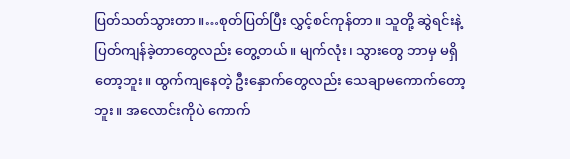ပြတ်သတ်သွားတာ။…စုတ်ပြတ်ပြီး လွှင့်စင်ကုန်တာ။ သူတို့ ဆွဲရင်းနဲ့ ပြတ်ကျန်ခဲ့တာတွေလည်း တွေ့တယ်။ မျက်လုံး၊ သွားတွေ ဘာမှ မရှိတော့ဘူး။ ထွက်ကျနေတဲ့ ဦးနှောက်တွေလည်း သေချာမကောက်တော့ဘူး။ အလောင်းကိုပဲ ကောက်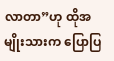လာတာ”ဟု ထိုအမျိုးသားက ပြောပြ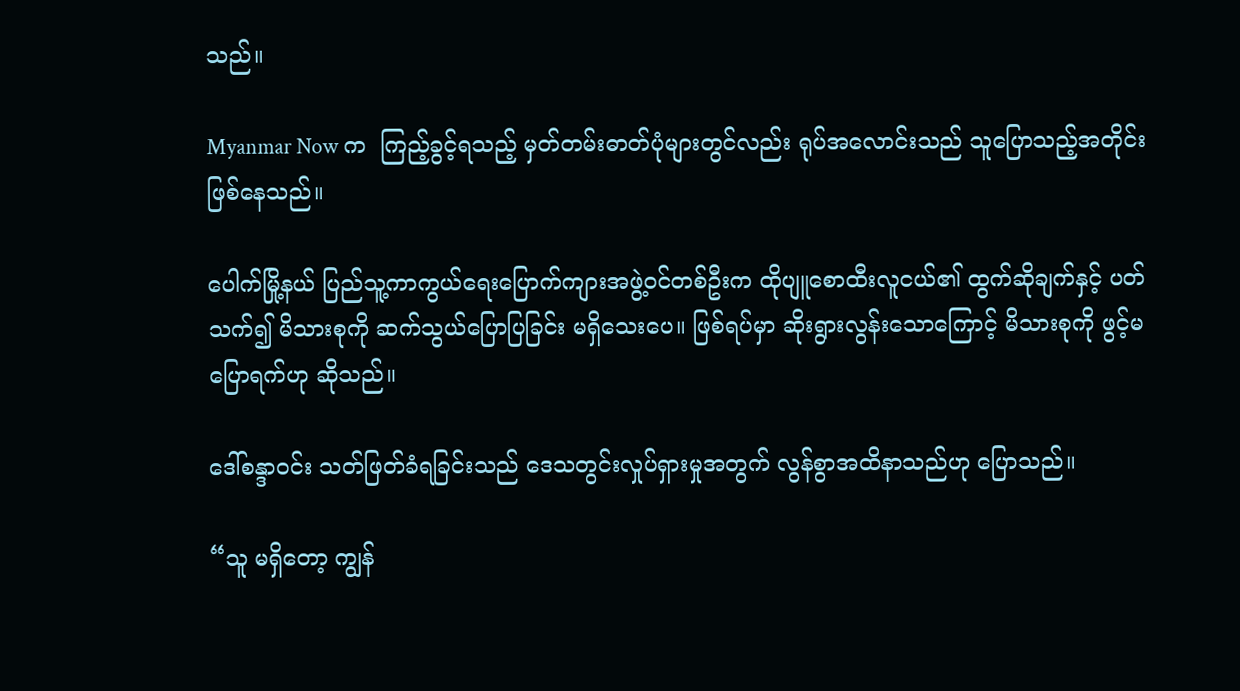သည်။

Myanmar Now က  ကြည့်ခွင့်ရသည့် မှတ်တမ်းဓာတ်ပုံများတွင်လည်း ရုပ်အလောင်းသည် သူပြောသည့်အတိုင်း ဖြစ်နေသည်။

ပေါက်မြို့နယ် ပြည်သူ့ကာကွယ်ရေးပြောက်ကျားအဖွဲ့ဝင်တစ်ဦးက ထိုပျူစောထီးလူငယ်၏ ထွက်ဆိုချက်နှင့် ပတ်သက်၍ မိသားစုကို ဆက်သွယ်ပြောပြခြင်း မရှိသေးပေ။ ဖြစ်ရပ်မှာ ဆိုးရွားလွန်းသောကြောင့် မိသားစုကို ဖွင့်မပြောရက်ဟု ဆိုသည်။

ဒေါ်စန္ဒာဝင်း သတ်ဖြတ်ခံရခြင်းသည် ဒေသတွင်းလှုပ်ရှားမှုအတွက် လွန်စွာအထိနာသည်ဟု ပြောသည်။

“သူ မရှိတော့ ကျွန်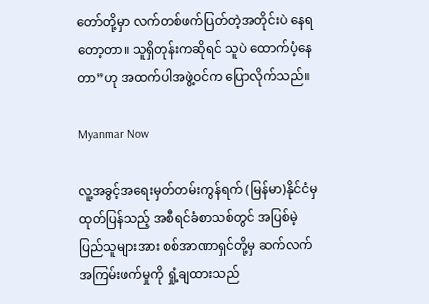တော်တို့မှာ လက်တစ်ဖက်ပြတ်တဲ့အတိုင်းပဲ နေရတော့တာ။ သူရှိတုန်းကဆိုရင် သူပဲ ထောက်ပံ့နေတာ”ဟု အထက်ပါအဖွဲ့ဝင်က ပြောလိုက်သည်။

Myanmar Now

လူ့အခွင့်အရေးမှတ်တမ်းကွန်ရက် (မြန်မာ)နိုင်ငံမှ ထုတ်ပြန်သည့် အစီရင်ခံစာသစ်တွင် အပြစ်မဲ့ပြည်သူများအား စစ်အာဏာရှင်တို့မှ ဆက်လက် အကြမ်းဖက်မှုကို ရှုံ့ချထားသည်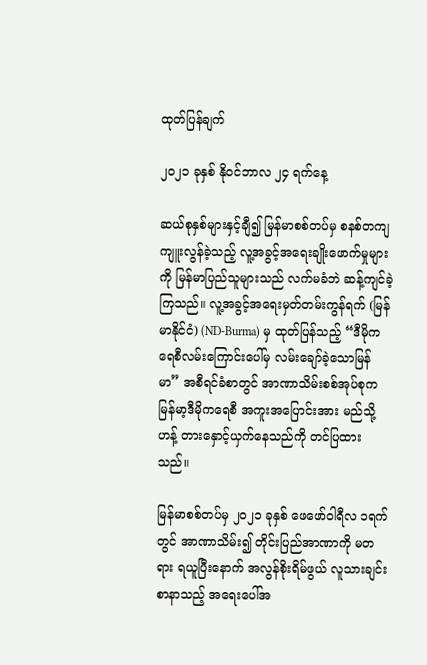ထုတ်ပြန်ချက်

၂၀၂၁ ခုနှစ် နိုဝင်ဘာလ ၂၄ ရက်နေ့

ဆယ်စုနှစ်များနှင့်ချီ၍ မြန်မာစစ်တပ်မှ စနစ်တကျ ကျူးလွန်ခဲ့သည့် လူ့အခွင့်အရေးချိုးဖောက်မှုများ ကို မြန်မာပြည်သူများသည် လက်မခံဘဲ ဆန့်ကျင်ခဲ့ကြသည်။ လူ့အခွင့်အရေးမှတ်တမ်းကွန်ရက် (မြန်မာနိုင်ငံ) (ND-Burma) မှ ထုတ်ပြန်သည့် “ဒီမိုကရေစီလမ်းကြောင်းပေါ်မှ လမ်းချော်ခဲ့သောမြန် မာ” အစီရင်ခံစာတွင် အာဏာသိမ်းစစ်အုပ်စုက မြန်မာ့ဒီမိုကရေစီ အကူးအပြောင်းအား မည်သို့ ဟန့် တားနှောင့်ယှက်နေသည်ကို တင်ပြထားသည်။

မြန်မာစစ်တပ်မှ ၂၀၂၁ ခုနှစ် ဖေဖော်ဝါရီလ ၁ရက်တွင် အာဏာသိမ်း၍ တိုင်းပြည်အာဏာကို မတ ရား ရယူပြီးနောက် အလွန်စိုးရိမ်ဖွယ် လူသားချင်းစာနာသည့် အရေးပေါ်အ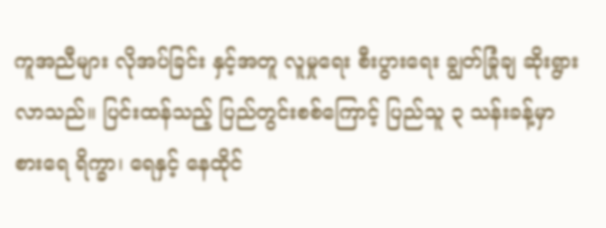ကူအညီများ လိုအပ်ခြင်း နှင့်အတူ လူမှုရေး စီးပွားရေး ချွတ်ခြုံချ ဆိုးရွားလာသည်။ ပြင်းထန်သည့် ပြည်တွင်းစစ်ကြောင့် ပြည်သူ ၃ သန်းခန့်မှာ စားရေ ရိက္ခာ၊ ရေနှင့် နေထိုင်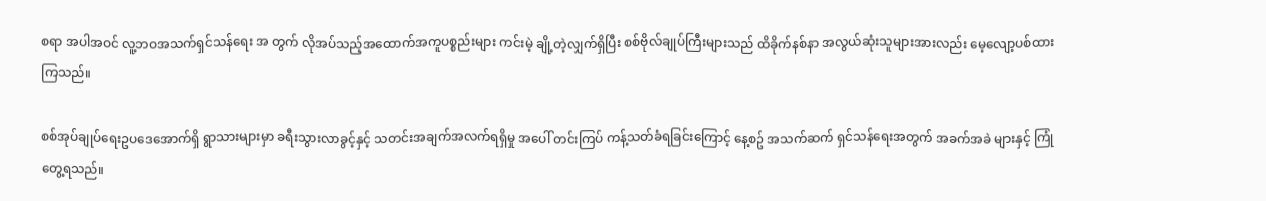စရာ အပါအဝင် လူ့ဘဝအသက်ရှင်သန်ရေး အ တွက် လိုအပ်သည့်အထောက်အကူပစ္စည်းများ ကင်းမဲ့ ချို့တဲ့လျှက်ရှိပြီး စစ်ဗိုလ်ချုပ်ကြီးများသည် ထိခိုက်နစ်နာ အလွယ်ဆုံးသူများအားလည်း မေ့လျော့ပစ်ထားကြသည်။

စစ်အုပ်ချုပ်ရေးဥပဒေအောက်ရှိ ရွာသားများမှာ ခရီးသွားလာခွင့်နှင့် သတင်းအချက်အလက်ရရှိမှု အပေါ် တင်းကြပ် ကန့်သတ်ခံရခြင်းကြောင့် နေ့စဥ် အသက်ဆက် ရှင်သန်ရေးအတွက် အခက်အခဲ များနှင့် ကြုံတွေ့ရသည်။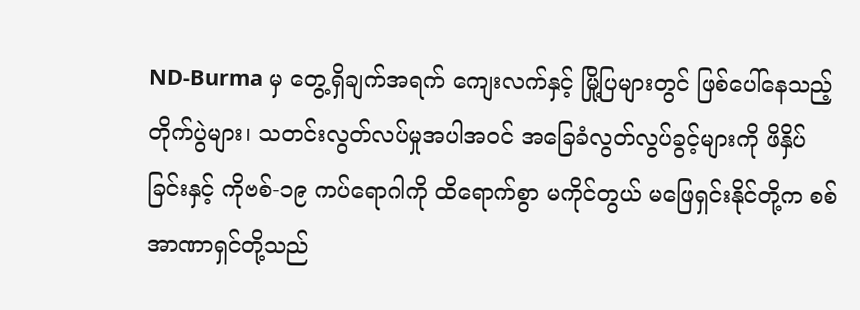ND-Burma မှ တွေ့ရှိချက်အရက် ကျေးလက်နှင့် မြို့ပြများတွင် ဖြစ်ပေါ်နေသည့် တိုက်ပွဲများ၊ သတင်းလွတ်လပ်မှုအပါအဝင် အခြေခံလွတ်လွပ်ခွင့်များကို ဖိနှိပ်ခြင်းနှင့် ကိုဗစ်-၁၉ ကပ်ရောဂါကို ထိရောက်စွာ မကိုင်တွယ် မဖြေရှင်းနိုင်တို့က စစ်အာဏာရှင်တို့သည်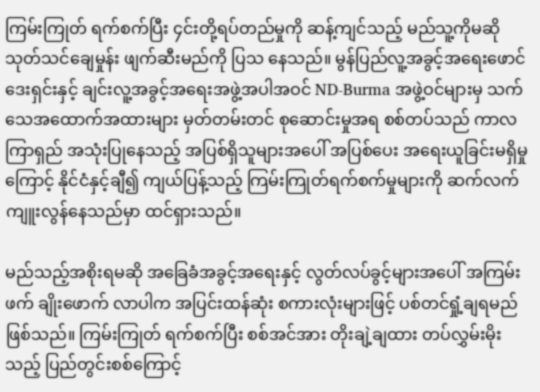ကြမ်းကြုတ် ရက်စက်ပြီး ၄င်းတို့ရပ်တည်မှုကို ဆန့်ကျင်သည့် မည်သူ့ကိုမဆို သုတ်သင်ချေမှုန်း ဖျက်ဆီးမည်ကို ပြသ နေသည်။ မွန်ပြည်လူ့အခွင့်အရေးဖောင်ဒေးရှင်းနှင့် ချင်းလူ့အခွင့်အရေးအဖွဲ့အပါအဝင် ND-Burma အဖွဲ့ဝင်များမှ သက်သေအထောက်အထားများ မှတ်တမ်းတင် စုဆောင်းမှုအရ စစ်တပ်သည် ကာလကြာရှည် အသုံးပြုနေသည့် အပြစ်ရှိသူများအပေါ် အပြစ်ပေး အရေးယူခြင်းမရှိမှုကြောင့် နိုင်ငံနှင့်ချီ၍ ကျယ်ပြန့်သည့် ကြမ်းကြုတ်ရက်စက်မှုများကို ဆက်လက်ကျူးလွန်နေသည်မှာ ထင်ရှားသည်။

မည်သည့်အစိုးရမဆို အခြေခံအခွင့်အရေးနှင့် လွတ်လပ်ခွင့်များအပေါ် အကြမ်းဖက် ချိုးဖောက် လာပါက အပြင်းထန်ဆုံး စကားလုံးများဖြင့် ပစ်တင်ရှုံ့ချရမည်ဖြစ်သည်။ ကြမ်းကြုတ် ရက်စက်ပြီး စစ်အင်အား တိုးချဲ့ချထား တပ်လွှမ်းမိုးသည့် ပြည်တွင်းစစ်ကြောင့်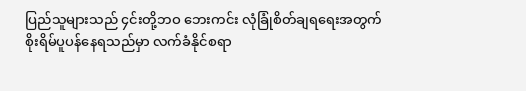ပြည်သူများသည် ၄င်းတို့ဘဝ ဘေးကင်း လုံခြုံစိတ်ချရရေးအတွက် စိုးရိမ်ပူပန်နေရသည်မှာ လက်ခံနိုင်စရာ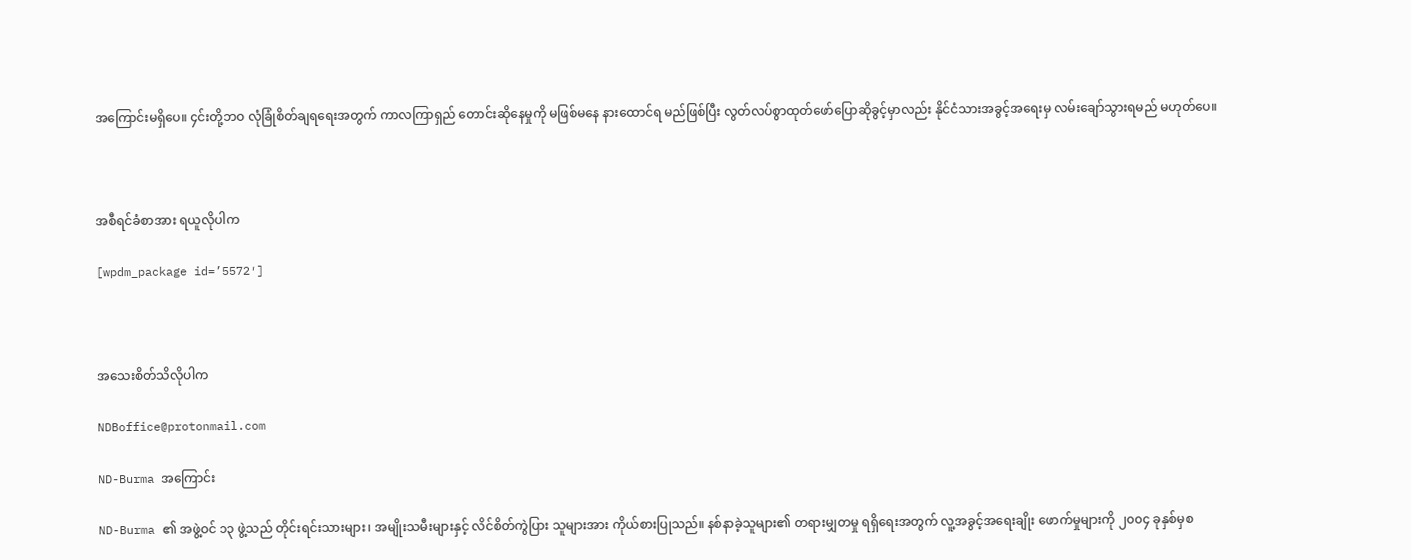အကြောင်းမရှိပေ။ ၄င်းတို့ဘဝ လုံခြုံစိတ်ချရရေးအတွက် ကာလကြာရှည် တောင်းဆိုနေမှုကို မဖြစ်မနေ နားထောင်ရ မည်ဖြစ်ပြီး လွတ်လပ်စွာထုတ်ဖော်ပြောဆိုခွင့်မှာလည်း နိုင်ငံသားအခွင့်အရေးမှ လမ်းချော်သွားရမည် မဟုတ်ပေ။



အစီရင်ခံစာအား ရယူလိုပါက

[wpdm_package id=’5572′]



အသေးစိတ်သိလိုပါက

NDBoffice@protonmail.com

ND-Burma အကြောင်း

ND-Burma ၏ အဖွဲ့ဝင် ၁၃ ဖွဲ့သည် တိုင်းရင်းသားများ၊ အမျိုးသမီးများနှင့် လိင်စိတ်ကွဲပြား သူများအား ကိုယ်စားပြုသည်။ နစ်နာခဲ့သူများ၏ တရားမျှတမှု ရရှိရေးအတွက် လူ့အခွင့်အရေးချိုး ဖောက်မှုများကို ၂၀၀၄ ခုနှစ်မှစ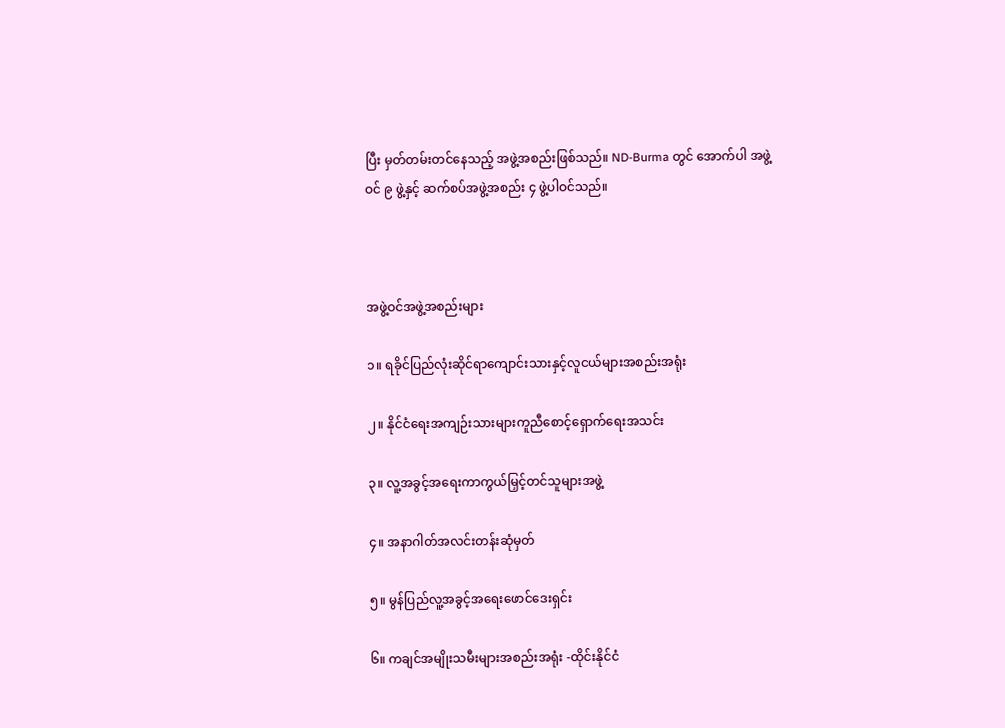ပြီး မှတ်တမ်းတင်နေသည့် အဖွဲ့အစည်းဖြစ်သည်။ ND-Burma တွင် အောက်ပါ အဖွဲ့ဝင် ၉ ဖွဲ့နှင့် ဆက်စပ်အဖွဲ့အစည်း ၄ ဖွဲ့ပါဝင်သည်။



အဖွဲ့ဝင်အဖွဲ့အစည်းများ

၁။ ရခိုင်ပြည်လုံးဆိုင်ရာကျောင်းသားနှင့်လူငယ်များအစည်းအရုံး

၂။ နိုင်ငံရေးအကျဉ်းသားများကူညီစောင့်ရှောက်ရေးအသင်း

၃။ လူ့အခွင့်အရေးကာကွယ်မြှင့်တင်သူများအဖွဲ့

၄။ အနာဂါတ်အလင်းတန်းဆုံမှတ်

၅။ မွန်ပြည်လူ့အခွင့်အရေးဖောင်ဒေးရှင်း

၆။ ကချင်အမျိုးသမီးများအစည်းအရုံး -ထိုင်းနိုင်ငံ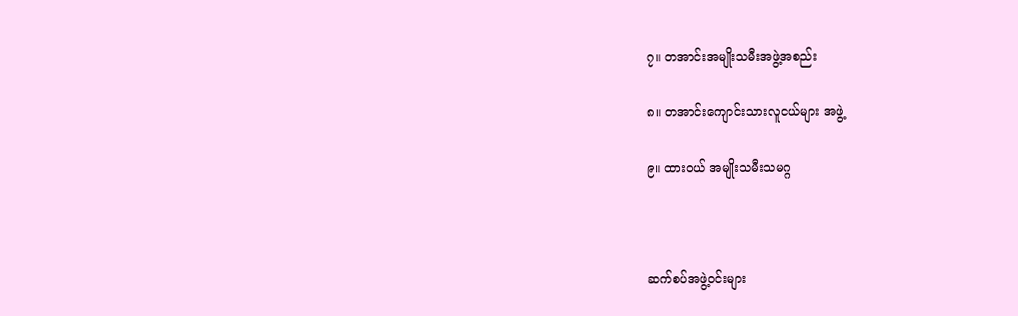၇။ တအာင်းအမျိုးသမီးအဖွဲ့အစည်း

၈။ တအာင်းကျောင်းသားလူငယ်များ အဖွဲ့

၉။ ထားဝယ် အမျိုးသမီးသမဂ္ဂ



ဆက်စပ်အဖွဲ့ဝင်းများ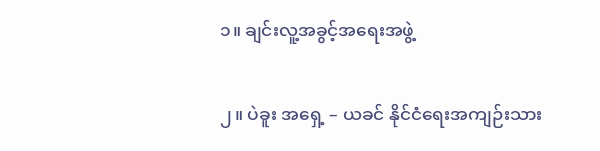၁။ ချင်းလူ့အခွင့်အရေးအဖွဲ့

၂။ ပဲခူး အရှေ့ – ယခင် နိုင်ငံရေးအကျဉ်းသား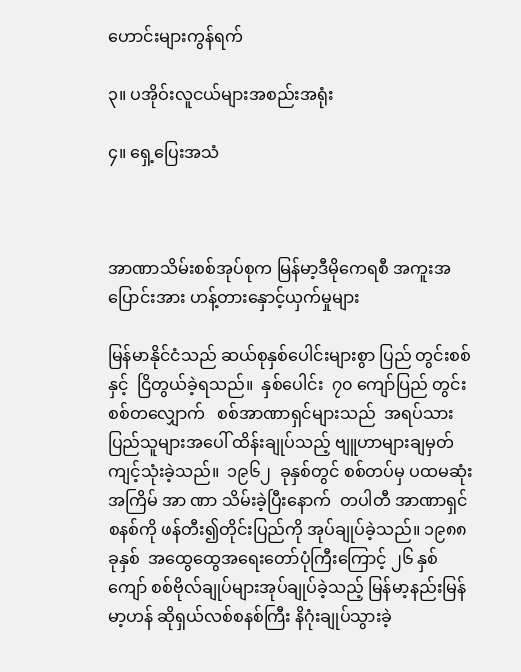ဟောင်းများကွန်ရက်

၃။ ပအိုဝ်းလူငယ်များအစည်းအရုံး

၄။ ရှေ့ပြေးအသံ



အာဏာသိမ်းစစ်အုပ်စုက မြန်မာ့ဒီမိုကေရစီ အကူးအပြောင်းအား ဟန့်တားနှောင့်ယှက်မှုများ

မြန်မာနိုင်ငံသည် ဆယ်စုနှစ်ပေါင်းများစွာ ပြည် တွင်းစစ်နှင့်  ငြိတွယ်ခဲ့ရသည်။  နှစ်ပေါင်း  ၇၀ ကျော်ပြည် တွင်းစစ်တလျှောက်   စစ်အာဏာရှင်များသည်  အရပ်သားပြည်သူများအပေါ် ထိန်းချုပ်သည့် ဗျူဟာများချမှတ်ကျင့်သုံးခဲ့သည်။  ၁၉၆၂  ခုနှစ်တွင် စစ်တပ်မှ ပထမဆုံးအကြိမ် အာ ဏာ သိမ်းခဲ့ပြီးနောက်  တပါတီ အာဏာရှင်စနစ်ကို ဖန်တီး၍တိုင်းပြည်ကို အုပ်ချုပ်ခဲ့သည်။ ၁၉၈၈ခုနှစ်  အထွေထွေအရေးတော်ပုံကြီးကြောင့် ၂၆ နှစ်ကျော် စစ်ဗိုလ်ချုပ်များအုပ်ချုပ်ခဲ့သည့် မြန်မာ့နည်းမြန်မာ့ဟန် ဆိုရှယ်လစ်စနစ်ကြီး နိဂုံးချုပ်သွားခဲ့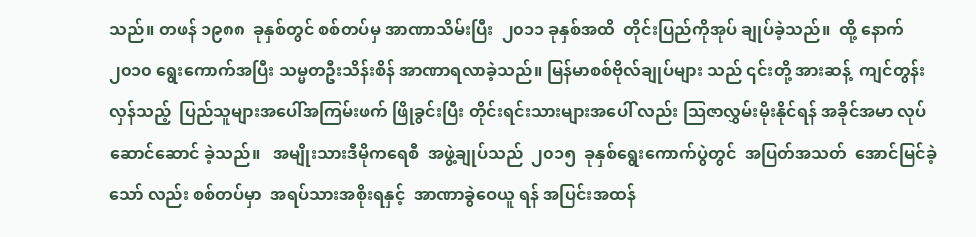သည်။ တဖန် ၁၉၈၈  ခုနှစ်တွင် စစ်တပ်မှ အာဏာသိမ်းပြီး  ၂၀၁၁ ခုနှစ်အထိ  တိုင်းပြည်ကိုအုပ် ချုပ်ခဲ့သည်။  ထို့ နောက် ၂၀၁၀ ရွေးကောက်အပြီး သမ္မတဦးသိန်းစိန် အာဏာရလာခဲ့သည်။ မြန်မာစစ်ဗိုလ်ချုပ်များ သည် ၎င်းတို့ အားဆန့်  ကျင်တွန်းလှန်သည့်  ပြည်သူများအပေါ်အကြမ်းဖက် ဖြိုခွင်းပြီး တိုင်းရင်းသားများအပေါ် လည်း သြဇာလွှမ်းမိုးနိုင်ရန် အခိုင်အမာ လုပ်ဆောင်ဆောင် ခဲ့သည်။   အမျိုးသားဒီမိုကရေစီ  အဖွဲ့ချုပ်သည်  ၂၀၁၅  ခုနှစ်ရွေးကောက်ပွဲတွင်  အပြတ်အသတ်  အောင်မြင်ခဲ့သော် လည်း စစ်တပ်မှာ  အရပ်သားအစိုးရနှင့်  အာဏာခွဲဝေယူ ရန် အပြင်းအထန်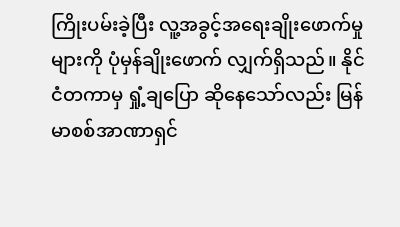ကြိုးပမ်းခဲ့ပြီး လူ့အခွင့်အရေးချိုးဖောက်မှုများကို ပုံမှန်ချိုးဖောက် လျှက်ရှိသည်။ နိုင်ငံတကာမှ ရှုံ့ချပြော ဆိုနေသော်လည်း မြန်မာစစ်အာဏာရှင်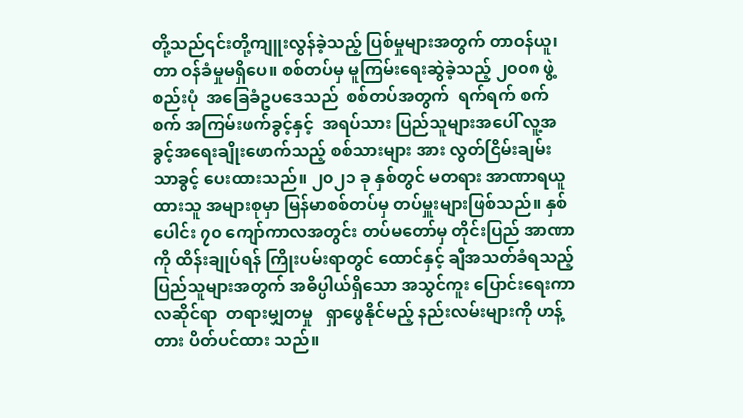တို့သည်၎င်းတို့ကျူးလွန်ခဲ့သည့် ပြစ်မှုများအတွက် တာဝန်ယူ၊ တာ ဝန်ခံမှုမရှိပေ။ စစ်တပ်မှ မူကြမ်းရေးဆွဲခဲ့သည့် ၂၀၀၈ ဖွဲ့ စည်းပုံ  အခြေခံဥပဒေသည်  စစ်တပ်အတွက်  ရက်ရက် စက်စက် အကြမ်းဖက်ခွင့်နှင့်  အရပ်သား ပြည်သူများအပေါ် လူ့အခွင့်အရေးချိုးဖောက်သည့် စစ်သားများ အား လွတ်ငြိမ်းချမ်းသာခွင့် ပေးထားသည်။ ၂၀၂၁ ခု နှစ်တွင် မတရား အာဏာရယူထားသူ အများစုမှာ မြန်မာစစ်တပ်မှ တပ်မှူးများဖြစ်သည်။ နှစ်ပေါင်း ၇၀ ကျော်ကာလအတွင်း တပ်မတော်မှ တိုင်းပြည် အာဏာကို ထိန်းချုပ်ရန် ကြိုးပမ်းရာတွင် ထောင်နှင့် ချီအသတ်ခံရသည့် ပြည်သူများအတွက် အဓိပ္ပါယ်ရှိသော အသွင်ကူး ပြောင်းရေးကာလဆိုင်ရာ  တရားမျှတမှု   ရှာဖွေနိုင်မည့် နည်းလမ်းများကို ဟန့်တား ပိတ်ပင်ထား သည်။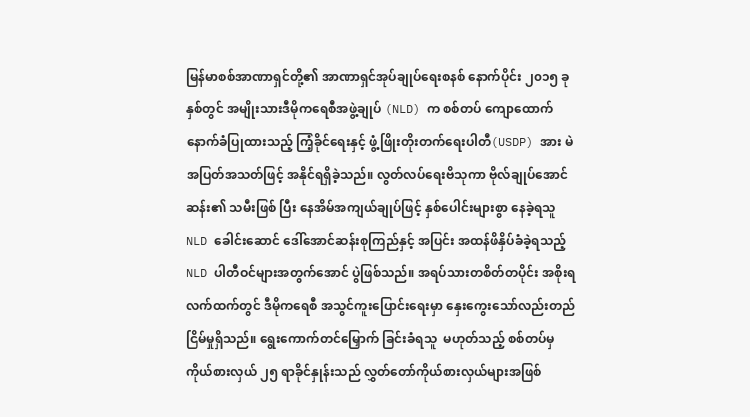မြန်မာစစ်အာဏာရှင်တို့၏ အာဏာရှင်အုပ်ချုပ်ရေးစနစ် နောက်ပိုင်း ၂၀၁၅ ခုနှစ်တွင် အမျိုးသားဒီမိုကရေစီအဖွဲ့ချုပ် (NLD) က စစ်တပ် ကျောထောက်နောက်ခံပြုထားသည့် ကြံ့ခိုင်ရေးနှင့် ဖွံ့ဖြိုးတိုးတက်ရေးပါတီ(USDP) အား မဲအပြတ်အသတ်ဖြင့် အနိုင်ရရှိခဲ့သည်။ လွတ်လပ်ရေးဗိသုကာ ဗိုလ်ချုပ်အောင်ဆန်း၏ သမီးဖြစ် ပြီး နေအိမ်အကျယ်ချုပ်ဖြင့် နှစ်ပေါင်းများစွာ နေခဲ့ရသူ NLD ခေါင်းဆောင် ဒေါ်အောင်ဆန်းစုကြည်နှင့် အပြင်း အထန်ဖိနှိပ်ခံခဲ့ရသည့် NLD ပါတီဝင်များအတွက်အောင် ပွဲဖြစ်သည်။ အရပ်သားတစိတ်တပိုင်း အစိုးရလက်ထက်တွင် ဒီမိုကရေစီ အသွင်ကူးပြောင်းရေးမှာ နှေးကွေးသော်လည်းတည်ငြိမ်မှုရှိသည်။ ရွေးကောက်တင်မြှောက် ခြင်းခံရသူ  မဟုတ်သည့် စစ်တပ်မှ  ကိုယ်စားလှယ် ၂၅ ရာခိုင်နှုန်းသည် လွှတ်တော်ကိုယ်စားလှယ်များအဖြစ်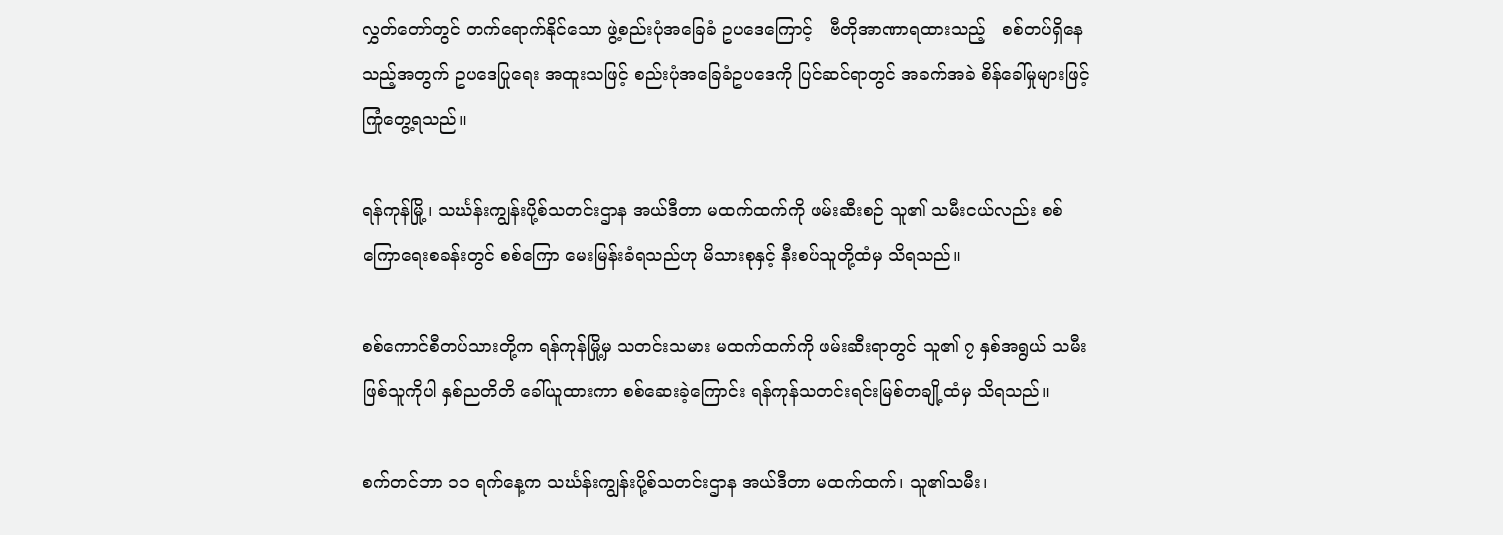လွှတ်တော်တွင် တက်ရောက်နိုင်သော ဖွဲ့စည်းပုံအခြေခံ ဥပဒေကြောင့်   ဗီတိုအာဏာရထားသည့်   စစ်တပ်ရှိနေ သည့်အတွက် ဥပဒေပြုရေး အထူးသဖြင့် စည်းပုံအခြေခံဥပဒေကို ပြင်ဆင်ရာတွင် အခက်အခဲ စိန်ခေါ်မှုများဖြင့် ကြုံတွေ့ရသည်။

ရန်ကုန်မြို့၊ သင်္ဃန်းကျွန်းပို့စ်သတင်းဌာန အယ်ဒီတာ မထက်ထက်ကို ဖမ်းဆီးစဉ် သူ၏ သမီးငယ်လည်း စစ်ကြောရေးစခန်းတွင် စစ်ကြော မေးမြန်းခံရသည်ဟု မိသားစုနှင့် နီးစပ်သူတို့ထံမှ သိရသည်။

စစ်ကောင်စီတပ်သားတို့က ရန်ကုန်မြို့မှ သတင်းသမား မထက်ထက်ကို ဖမ်းဆီးရာတွင် သူ၏ ၇ နှစ်အရွယ် သမီးဖြစ်သူကိုပါ နှစ်ညတိတိ ခေါ်ယူထားကာ စစ်ဆေးခဲ့ကြောင်း ရန်ကုန်သတင်းရင်းမြစ်တချို့ထံမှ သိရသည်။

စက်တင်ဘာ ၁၁ ရက်နေ့က သင်္ဃန်းကျွန်းပို့စ်သတင်းဌာန အယ်ဒီတာ မထက်ထက်၊ သူ၏သမီး၊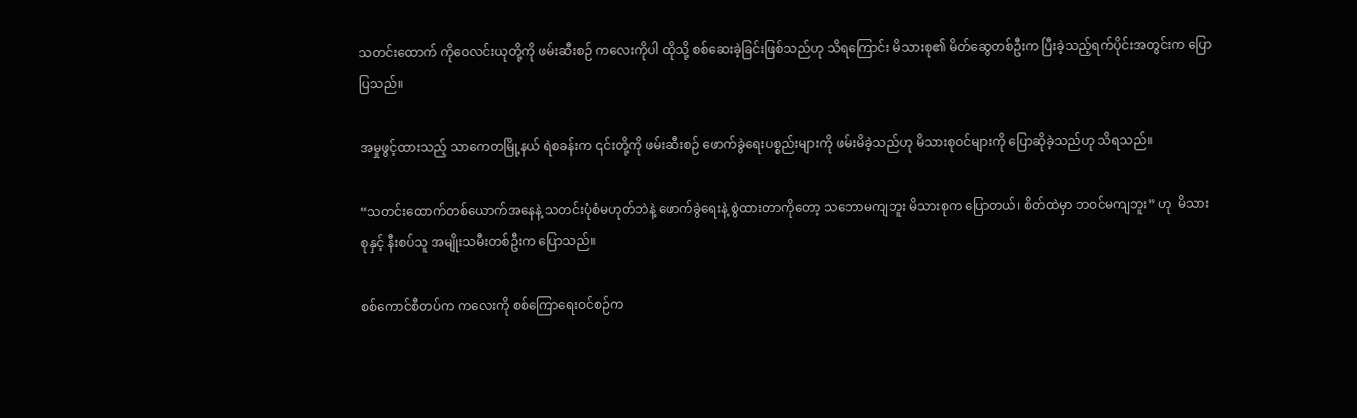သတင်းထောက် ကိုဝေလင်းယုတို့ကို ဖမ်းဆီးစဉ် ကလေးကိုပါ ထိုသို့ စစ်ဆေးခဲ့ခြင်းဖြစ်သည်ဟု သိရကြောင်း မိသားစု၏ မိတ်ဆွေတစ်ဦးက ပြီးခဲ့သည့်ရက်ပိုင်းအတွင်းက ပြောပြသည်။

အမှုဖွင့်ထားသည့် သာကေတမြို့နယ် ရဲစခန်းက ၎င်းတို့ကို ဖမ်းဆီးစဉ် ဖောက်ခွဲရေးပစ္စည်းများကို ဖမ်းမိခဲ့သည်ဟု မိသားစုဝင်များကို ပြောဆိုခဲ့သည်ဟု သိရသည်။

“သတင်းထောက်တစ်ယောက်အနေနဲ့ သတင်းပုံစံမဟုတ်ဘဲနဲ့ ဖောက်ခွဲရေးနဲ့ စွဲထားတာကိုတော့ သဘောမကျဘူး မိသားစုက ပြောတယ်၊ စိတ်ထဲမှာ ဘဝင်မကျဘူး” ဟု  မိသားစုနှင့် နီးစပ်သူ အမျိုးသမီးတစ်ဦးက ပြောသည်။

စစ်ကောင်စီတပ်က ကလေးကို စစ်ကြောရေးဝင်စဉ်က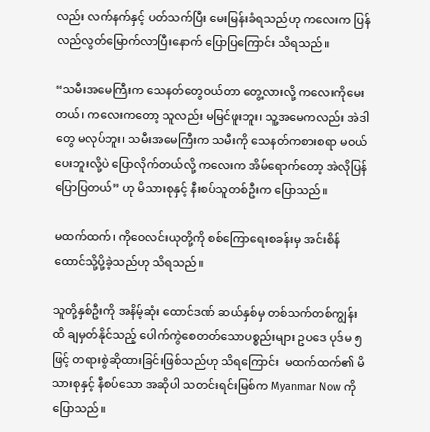လည်း လက်နက်နှင့် ပတ်သက်ပြီး မေးမြန်းခံရသည်ဟု ကလေးက ပြန်လည်လွတ်မြောက်လာပြီးနောက် ပြောပြကြောင်း သိရသည်။

“သမီးအမေကြီးက သေနတ်တွေဝယ်တာ တွေ့လားလို့ ကလေးကိုမေးတယ်၊ ကလေးကတော့ သူလည်း မမြင်ဖူးဘူး၊ သူ့အမေကလည်း အဲဒါတွေ မလုပ်ဘူး၊ သမီးအမေကြီးက သမီးကို သေနတ်ကစားစရာ မဝယ်ပေးဘူးလို့ပဲ ပြောလိုက်တယ်လို့ ကလေးက အိမ်ရောက်တော့ အဲလိုပြန်ပြောပြတယ်” ဟု မိသားစုနှင့် နီးစပ်သူတစ်ဦးက ပြောသည်။

မထက်ထက်၊ ကိုဝေလင်းယုတို့ကို စစ်ကြောရေးစခန်းမှ အင်းစိန်ထောင်သို့ပို့ခဲ့သည်ဟု သိရသည်။

သူတို့နှစ်ဦးကို အနိမ့်ဆုံး ထောင်ဒဏ် ဆယ်နှစ်မှ တစ်သက်တစ်ကျွန်းထိ ချမှတ်နိုင်သည့် ပေါက်ကွဲစေတတ်သောပစ္စည်းများ ဥပဒေ ပုဒ်မ ၅ ဖြင့် တရားစွဲဆိုထားခြင်းဖြစ်သည်ဟု သိရကြောင်း  မထက်ထက်၏ မိသားစုနှင့် နီစပ်သော အဆိုပါ သတင်းရင်းမြစ်က Myanmar Now ကို ပြောသည်။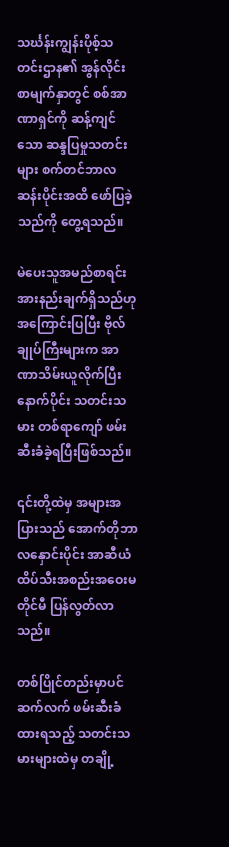သင်္ဃန်းကျွန်းပိုစ့်သတင်းဌာန၏ အွန်လိုင်းစာမျက်နှာတွင် စစ်အာဏာရှင်ကို ဆန့်ကျင်သော ဆန္ဒပြမှုသတင်းများ စက်တင်ဘာလဆန်းပိုင်းအထိ ဖော်ပြခဲ့သည်ကို တွေ့ရသည်။

မဲပေးသူအမည်စာရင်း အားနည်းချက်ရှိသည်ဟု အကြောင်းပြပြီး ဗိုလ်ချုပ်ကြီးများက အာဏာသိမ်းယူလိုက်ပြီးနောက်ပိုင်း သတင်းသမား တစ်ရာကျော် ဖမ်းဆီးခံခဲ့ရပြီးဖြစ်သည်။

၎င်းတို့ထဲမှ အများအပြားသည် အောက်တိုဘာလနှောင်းပိုင်း အာဆီယံထိပ်သီးအစည်းအဝေးမတိုင်မီ ပြန်လွတ်လာသည်။

တစ်ပြိုင်တည်းမှာပင် ဆက်လက် ဖမ်းဆီးခံထားရသည့် သတင်းသမားများထဲမှ တချို့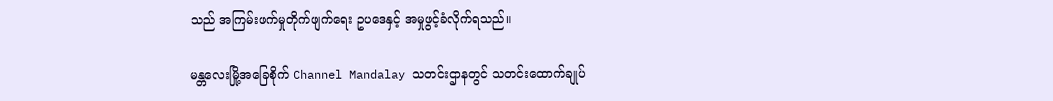သည် အကြမ်းဖက်မှုတိုက်ဖျက်ရေး ဥပဒေနှင့် အမှုဖွင့်ခံလိုက်ရသည်။

မန္တလေးမြို့အခြေစိုက် Channel Mandalay သတင်းဌာနတွင် သတင်းထောက်ချုပ်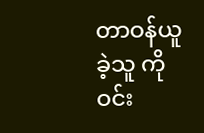တာဝန်ယူခဲ့သူ ကိုဝင်း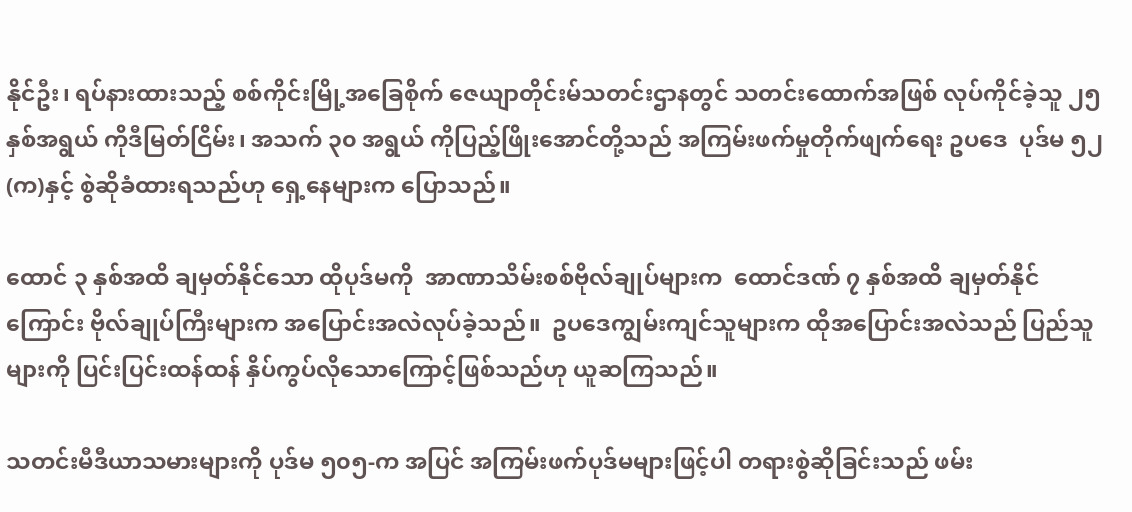နိုင်ဦး၊ ရပ်နားထားသည့် စစ်ကိုင်းမြို့အခြေစိုက် ဇေယျာတိုင်းမ်သတင်းဌာနတွင် သတင်းထောက်အဖြစ် လုပ်ကိုင်ခဲ့သူ ၂၅ နှစ်အရွယ် ကိုဒီမြတ်ငြိမ်း၊ အသက် ၃၀ အရွယ် ကိုပြည့်ဖြိုးအောင်တို့သည် အကြမ်းဖက်မှုတိုက်ဖျက်ရေး ဥပဒေ  ပုဒ်မ ၅၂ (က)နှင့် စွဲဆိုခံထားရသည်ဟု ရှေ့နေများက ပြောသည်။

ထောင် ၃ နှစ်အထိ ချမှတ်နိုင်သော ထိုပုဒ်မကို  အာဏာသိမ်းစစ်ဗိုလ်ချုပ်များက  ထောင်ဒဏ် ၇ နှစ်အထိ ချမှတ်နိုင်ကြောင်း ဗိုလ်ချုပ်ကြီးများက အပြောင်းအလဲလုပ်ခဲ့သည်။  ဥပဒေကျွမ်းကျင်သူများက ထိုအပြောင်းအလဲသည် ပြည်သူများကို ပြင်းပြင်းထန်ထန် နှိပ်ကွပ်လိုသောကြောင့်ဖြစ်သည်ဟု ယူဆကြသည်။

သတင်းမီဒီယာသမားများကို ပုဒ်မ ၅၀၅-က အပြင် အကြမ်းဖက်ပုဒ်မများဖြင့်ပါ တရားစွဲဆိုခြင်းသည် ဖမ်း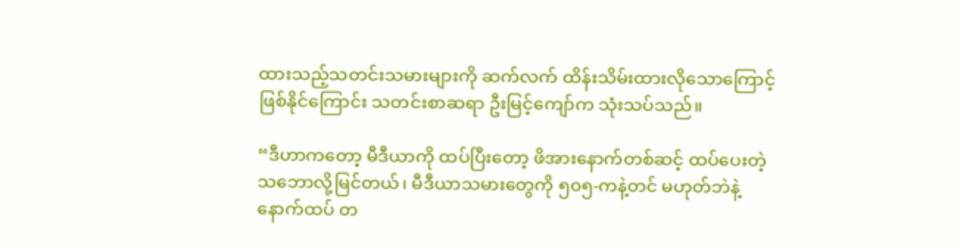ထားသည့်သတင်းသမားများကို ဆက်လက် ထိန်းသိမ်းထားလိုသောကြောင့်ဖြစ်နိုင်ကြောင်း သတင်းစာဆရာ ဦးမြင့်ကျော်က သုံးသပ်သည်။

“ဒီဟာကတော့ မီဒီယာကို ထပ်ပြီးတော့ ဖိအားနောက်တစ်ဆင့် ထပ်ပေးတဲ့သဘောလို့မြင်တယ်၊ မီဒီယာသမားတွေကို ၅၀၅-ကနဲ့တင် မဟုတ်ဘဲနဲ့ နောက်ထပ် တ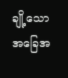ချို့သောအခြေအ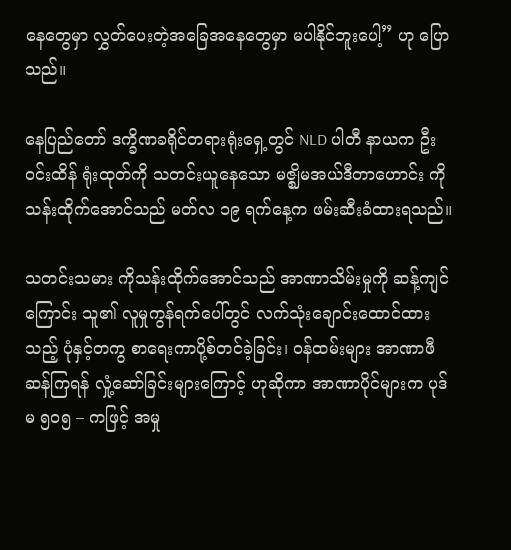နေတွေမှာ လွှတ်ပေးတဲ့အခြေအနေတွေမှာ မပါနိုင်ဘူးပေါ့” ဟု ပြောသည်။

နေပြည်တော် ဒက္ခိဏခရိုင်တရားရုံးရှေ့တွင် NLD ပါတီ နာယက ဦးဝင်းထိန် ရုံးထုတ်ကို သတင်းယူနေသော မဇ္ဈိမအယ်ဒီတာဟောင်း ကိုသန်းထိုက်အောင်သည် မတ်လ ၁၉ ရက်နေ့က ဖမ်းဆီးခံထားရသည်။

သတင်းသမား ကိုသန်းထိုက်အောင်သည် အာဏာသိမ်းမှုကို ဆန့်ကျင်ကြောင်း သူ၏ လူမှုကွန်ရက်ပေါ်တွင် လက်သုံးချောင်းထောင်ထားသည့် ပုံနှင့်တကွ စာရေးကာပို့စ်တင်ခဲ့ခြင်း၊ ဝန်ထမ်းများ အာဏာဖီဆန်ကြရန် လှုံ့ဆော်ခြင်းများကြောင့် ဟုဆိုကာ အာဏာပိုင်များက ပုဒ်မ ၅၀၅ – ကဖြင့် အမှု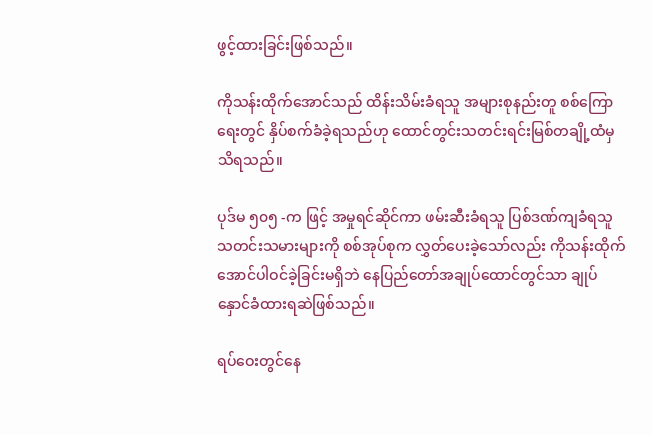ဖွင့်ထားခြင်းဖြစ်သည်။

ကိုသန်းထိုက်အောင်သည် ထိန်းသိမ်းခံရသူ အများစုနည်းတူ စစ်ကြောရေးတွင် နှိပ်စက်ခံခဲ့ရသည်ဟု ထောင်တွင်းသတင်းရင်းမြစ်တချို့ထံမှ သိရသည်။

ပုဒ်မ ၅၀၅ -က ဖြင့် အမှုရင်ဆိုင်ကာ ဖမ်းဆီးခံရသူ ပြစ်ဒဏ်ကျခံရသူ သတင်းသမားများကို စစ်အုပ်စုက လွှတ်ပေးခဲ့သော်လည်း ကိုသန်းထိုက်အောင်ပါဝင်ခဲ့ခြင်းမရှိဘဲ နေပြည်တော်အချုပ်ထောင်တွင်သာ ချုပ်နှောင်ခံထားရဆဲဖြစ်သည်။

ရပ်ဝေးတွင်နေ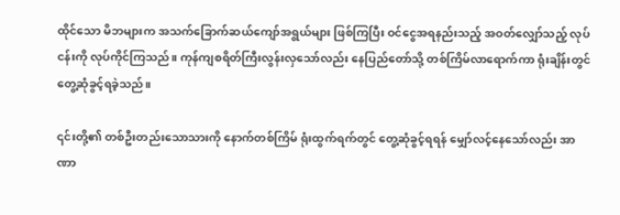ထိုင်သော မိဘများက အသက်ခြောက်ဆယ်ကျော်အရွယ်များ ဖြစ်ကြပြီး ဝင်ငွေအရနည်းသည့် အဝတ်လျှော်သည့် လုပ်ငန်းကို လုပ်ကိုင်ကြသည်။ ကုန်ကျစရိတ်ကြီးလွန်းလှသော်လည်း နေပြည်တော်သို့ တစ်ကြိမ်လာရောက်ကာ ရုံးချိန်းတွင် တွေ့ဆုံခွင့်ရခဲ့သည်။

၎င်းတို့၏ တစ်ဦးတည်းသောသားကို နောက်တစ်ကြိမ် ရုံးထွက်ရက်တွင် တွေ့ဆုံခွင့်ရရန် မျှော်လင့်နေသော်လည်း အာဏာ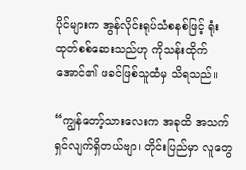ပိုင်များက အွန်လိုင်းရုပ်သံစနစ်ဖြင့် ရုံးထုတ်စစ်ဆေးသည်ဟု ကိုသန်းထိုက်အောင်၏ ဖခင်ဖြစ်သူထံမှ သိရသည်။

“ကျွန်တော့်သားလေးက အခုထိ အသက်ရှင်လျက်ရှိတယ်ဗျာ၊ တိုင်းပြည်မှာ လူတွေ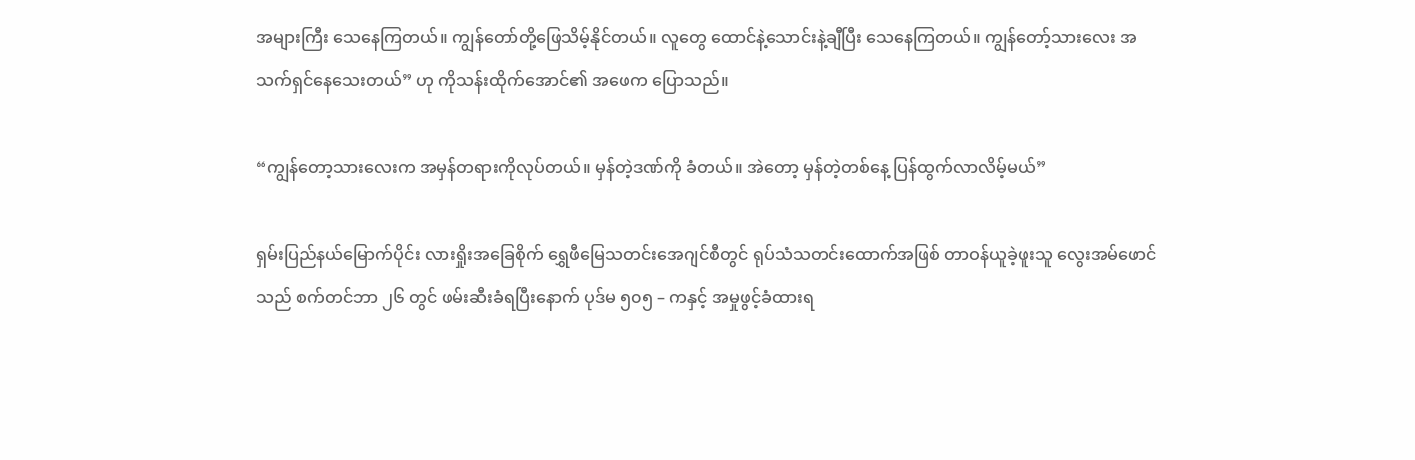အများကြီး သေနေကြတယ်။ ကျွန်တော်တို့ဖြေသိမ့်နိုင်တယ်။ လူတွေ ထောင်နဲ့သောင်းနဲ့ချီပြီး သေနေကြတယ်။ ကျွန်တော့်သားလေး အသက်ရှင်နေသေးတယ်” ဟု ကိုသန်းထိုက်အောင်၏ အဖေက ပြောသည်။

“ကျွန်တော့သားလေးက အမှန်တရားကိုလုပ်တယ်။ မှန်တဲ့ဒဏ်ကို ခံတယ်။ အဲတော့ မှန်တဲ့တစ်နေ့ ပြန်ထွက်လာလိမ့်မယ်”

ရှမ်းပြည်နယ်မြောက်ပိုင်း လားရှိုးအခြေစိုက် ရွှေဖီမြေသတင်းအေဂျင်စီတွင် ရုပ်သံသတင်းထောက်အဖြစ် တာဝန်ယူခဲ့ဖူးသူ လွေးအမ်ဖောင်သည် စက်တင်ဘာ ၂၆ တွင် ဖမ်းဆီးခံရပြီးနောက် ပုဒ်မ ၅၀၅ – ကနှင့် အမှုဖွင့်ခံထားရ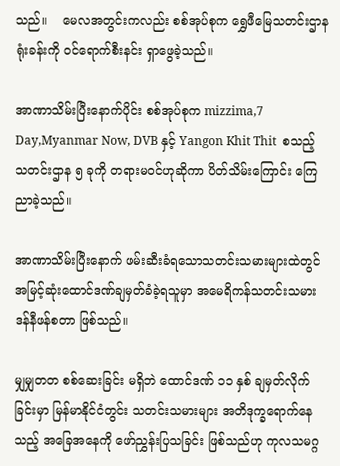သည်။    မေလအတွင်းကလည်း စစ်အုပ်စုက ရွှေဖီမြေသတင်းဌာနရုံးခန်းကို ဝင်ရောက်စီးနင်း ရှာဖွေခဲ့သည်။

အာဏာသိမ်းပြီးနောက်ပိုင်း စစ်အုပ်စုက mizzima,7 Day,Myanmar Now, DVB နှင့် Yangon Khit Thit  စသည့်သတင်းဌာန ၅ ခုကို တရားမဝင်ဟုဆိုကာ ပိတ်သိမ်းကြောင်း ကြေညာခဲ့သည်။

အာဏာသိမ်းပြီးနောက် ဖမ်းဆီးခံရသောသတင်းသမားများထဲတွင် အမြင့်ဆုံးထောင်ဒဏ်ချမှတ်ခံခဲ့ရသူမှာ အမေရိကန်သတင်းသမား ဒန်နီဖန်စတာ ဖြစ်သည်။

မျှမျှတတ စစ်ဆေးခြင်း မရှိဘဲ ထောင်ဒဏ် ၁၁ နှစ် ချမှတ်လိုက်ခြင်းမှာ မြန်မာနိုင်ငံတွင်း သတင်းသမားများ အတိဒုက္ခရောက်နေသည့် အခြေအနေကို ဖော်ညွှန်းပြသခြင်း ဖြစ်သည်ဟု ကုလသမဂ္ဂ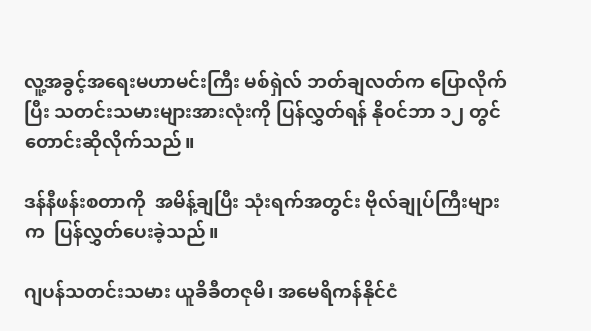လူ့အခွင့်အရေးမဟာမင်းကြီး မစ်ရှဲလ် ဘတ်ချလတ်က ပြောလိုက်ပြီး သတင်းသမားများအားလုံးကို ပြန်လွှတ်ရန် နို၀င်ဘာ ၁၂ တွင် တောင်းဆိုလိုက်သည်။

ဒန်နီဖန်းစတာကို  အမိန့်ချပြီး သုံးရက်အတွင်း ဗိုလ်ချုပ်ကြီးများက  ပြန်လွှတ်ပေးခဲ့သည်။

ဂျပန်သတင်းသမား ယူခိခီတဇုမိ၊ အမေရိကန်နိုင်ငံ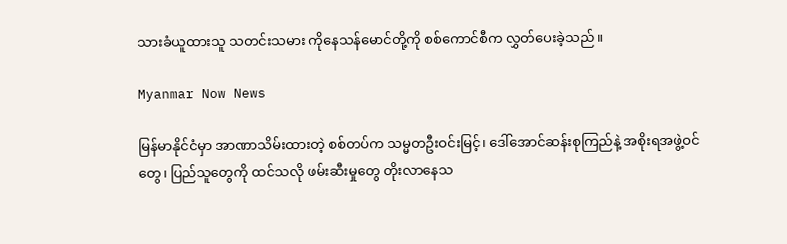သားခံယူထားသူ သတင်းသမား ကိုနေသန်မောင်တို့ကို စစ်ကောင်စီက လွှတ်ပေးခဲ့သည်။

Myanmar Now News

မြန်မာနိုင်ငံမှာ အာဏာသိမ်းထားတဲ့ စစ်တပ်က သမ္မတဦးဝင်းမြင့်၊ ဒေါ်အောင်ဆန်းစုကြည်နဲ့ အစိုးရအဖွဲ့ဝင်တွေ၊ ပြည်သူတွေကို ထင်သလို ဖမ်းဆီးမှုတွေ တိုးလာနေသ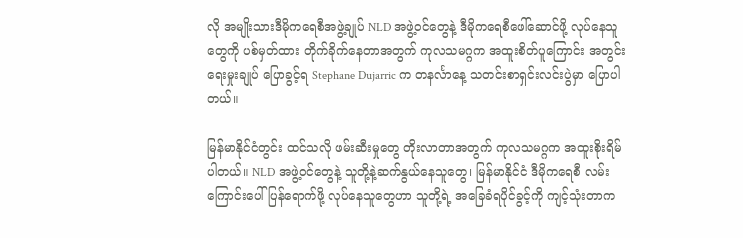လို အမျိုးသားဒီမိုကရေစီအဖွဲ့ချုပ် NLD အဖွဲ့ဝင်တွေနဲ့ ဒီမိုကရေစီဖေါ်ဆောင်ဖို့ လုပ်နေသူတွေကို ပစ်မှတ်ထား တိုက်ခိုက်နေတာအတွက် ကုလသမဂ္ဂက အထူးစိတ်ပူကြောင်း အတွင်းရေးမှုးချုပ် ပြောခွင့်ရ Stephane Dujarric က တနင်္လာနေ့ သတင်းစာရှင်းလင်းပွဲမှာ ပြောပါတယ်။

မြန်မာနိုင်ငံတွင်း ထင်သလို ဖမ်းဆီးမှုတွေ တိုးလာတာအတွက် ကုလသမဂ္ဂက အထူးစိုးရိမ်ပါတယ်။ NLD အဖွဲ့ဝင်တွေနဲ့ သူတို့နဲ့ဆက်နွယ်နေသူတွေ၊ မြန်မာနိုင်ငံ ဒီမိုကရေစီ လမ်းကြောင်းပေါ် ပြန်ရောက်ဖို့ လုပ်နေသူတွေဟာ သူတို့ရဲ့ အခြေခံရပိုင်ခွင့်ကို ကျင့်သုံးတာက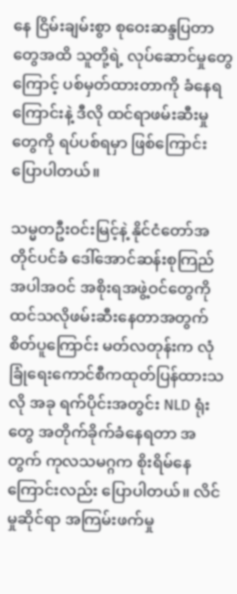နေ ငြိမ်းချမ်းစွာ စုဝေးဆန္ဒပြတာတွေအထိ သူတို့ရဲ့ လုပ်ဆောင်မှုတွေကြောင့် ပစ်မှတ်ထားတာကို ခံနေရကြောင်းနဲ့ ဒီလို ထင်ရာဖမ်းဆီးမှုတွေကို ရပ်ပစ်ရမှာ ဖြစ်ကြောင်း ပြောပါတယ်။

သမ္မတဦးဝင်းမြင့်နဲ့ နိုင်ငံတော်အတိုင်ပင်ခံ ဒေါ်အောင်ဆန်းစုကြည် အပါအဝင် အစိုးရအဖွဲ့ဝင်တွေကို ထင်သလိုဖမ်းဆီးနေတာအတွက် စိတ်ပူကြောင်း မတ်လတုန်းက လုံခြုံရေးကောင်စီကထုတ်ပြန်ထားသလို အခု ရက်ပိုင်းအတွင်း NLD ရုံးတွေ အတိုက်ခိုက်ခံနေရတာ အတွက် ကုလသမဂ္ဂက စိုးရိမ်နေကြောင်းလည်း ပြောပါတယ်။ လိင်မှုဆိုင်ရာ အကြမ်းဖက်မှု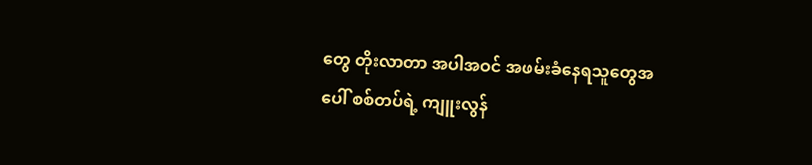တွေ တိုးလာတာ အပါအဝင် အဖမ်းခံနေရသူတွေအပေါ် စစ်တပ်ရဲ့ ကျူးလွန်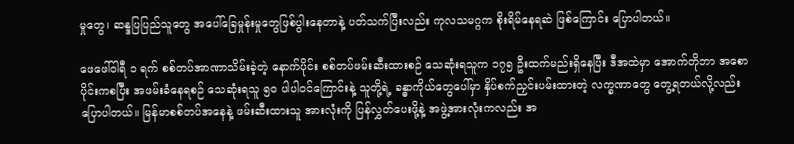မှုတွေ၊ ဆန္ဒပြပြည်သူတွေ အပေါ်ခြေမှုန်းမှုတွေဖြစ်ပွါးနေတာနဲ့ ပတ်သက်ပြီးလည်း ကုလသမဂ္ဂက စိုးရိမ်နေရဆဲ ဖြစ်ကြောင်း ပြောပါတယ်။

ဖေဖေါ်ဝါရီ ၁ ရက် စစ်တပ်အာဏာသိမ်းခဲ့တဲ့ နောက်ပိုင်း စစ်တပ်ဖမ်းဆီးထားစဉ် သေဆုံးရသူက ၁၇၅ ဦးထက်မည်းရှိနေပြီး ဒီအထဲမှာ အောက်တိုဘာ အစောပိုင်းကစပြီး အဖမ်းခံနေရစဉ် သေဆုံးရသူ ၅၀ ပါပါဝင်ကြောင်းနဲ့ သူတို့ရဲ့ ခန္ဓာကိုယ်တွေပေါ်မှာ နှိပ်စက်ညှင်းပမ်းထားတဲ့ လက္ခဏာတွေ တွေ့ရတယ်လို့လည်း ပြောပါတယ်။ မြန်မာစစ်တပ်အနေနဲ့ ဖမ်းဆီးထားသူ အားလုံးကို ပြန်လွှတ်ပေးဖို့နဲ့ အဖွဲ့အားလုံးကလည်း အ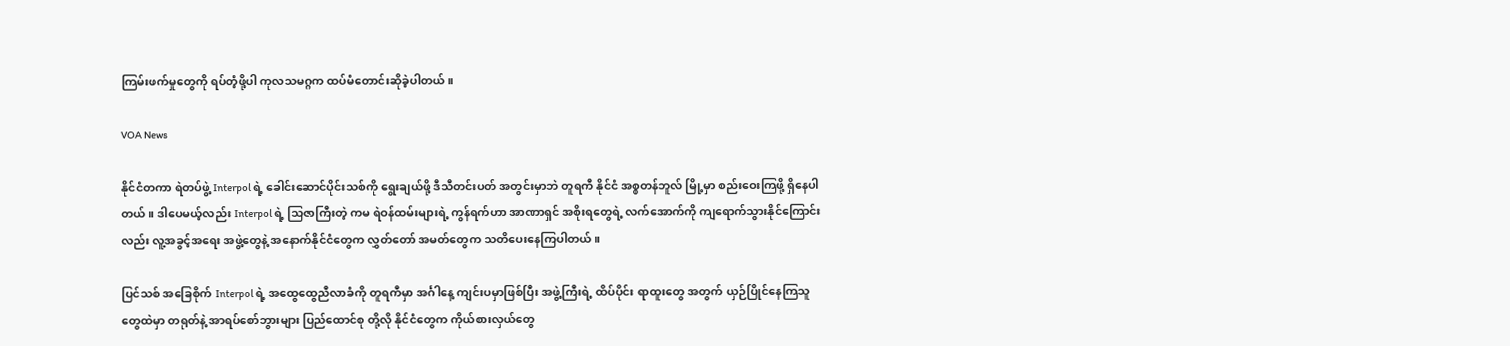ကြမ်းဖက်မှုတွေကို ရပ်တံ့ဖို့ပါ ကုလသမဂ္ဂက ထပ်မံတောင်းဆိုခဲ့ပါတယ်။

VOA News

နိုင်ငံတကာ ရဲတပ်ဖွဲ့ Interpol ရဲ့ ခေါင်းဆောင်ပိုင်းသစ်ကို ရွေးချယ်ဖို့ ဒီသီတင်းပတ် အတွင်းမှာဘဲ တူရကီ နိုင်ငံ အစ္စတန်ဘူလ် မြို့မှာ စည်းဝေးကြဖို့ ရှိနေပါတယ်။ ဒါပေမယ့်လည်း Interpol ရဲ့ သြဇာကြီးတဲ့ ကမ ရဲဝန်ထမ်းများရဲ့ ကွန်ရက်ဟာ အာဏာရှင် အစိုးရတွေရဲ့ လက်အောက်ကို ကျရောက်သွားနိုင်ကြောင်းလည်း လူ့အခွင့်အရေး အဖွဲ့တွေနဲ့ အနောက်နိုင်ငံတွေက လွှတ်တော် အမတ်တွေက သတိပေးနေကြပါတယ်။

ပြင်သစ် အခြေစိုက် Interpol ရဲ့ အထွေထွေညီလာခံကို တူရကီမှာ အင်္ဂါနေ့ ကျင်းပမှာဖြစ်ပြီး အဖွဲ့ကြီးရဲ့ ထိပ်ပိုင်း ရာထူးတွေ အတွက် ယှဉ်ပြိုင်နေကြသူတွေထဲမှာ တရုတ်နဲ့ အာရပ်စော်ဘွားများ ပြည်ထောင်စု တို့လို နိုင်ငံတွေက ကိုယ်စားလှယ်တွေ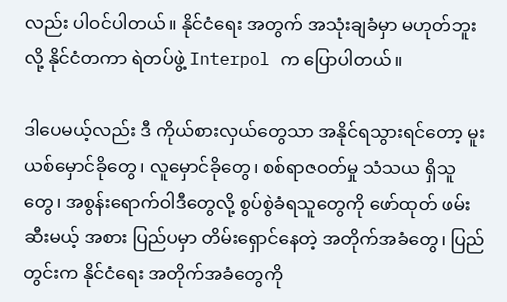လည်း ပါဝင်ပါတယ်။ နိုင်ငံရေး အတွက် အသုံးချခံမှာ မဟုတ်ဘူးလို့ နိုင်ငံတကာ ရဲတပ်ဖွဲ့ Interpol က ပြောပါတယ်။

ဒါပေမယ့်လည်း ဒီ ကိုယ်စားလှယ်တွေသာ အနိုင်ရသွားရင်တော့ မူးယစ်မှောင်ခိုတွေ၊ လူမှောင်ခိုတွေ၊ စစ်ရာဇဝတ်မှု သံသယ ရှိသူတွေ၊ အစွန်းရောက်ဝါဒီတွေလို့ စွပ်စွဲခံရသူတွေကို ဖော်ထုတ် ဖမ်းဆီးမယ့် အစား ပြည်ပမှာ တိမ်းရှောင်နေတဲ့ အတိုက်အခံတွေ၊ ပြည်တွင်းက နိုင်ငံရေး အတိုက်အခံတွေကို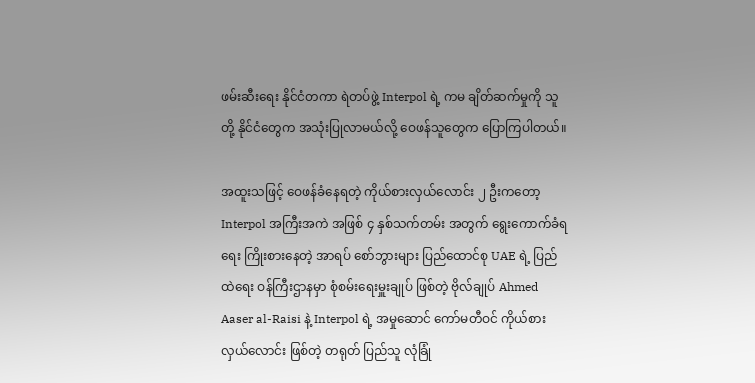ဖမ်းဆီးရေး နိုင်ငံတကာ ရဲတပ်ဖွဲ့ Interpol ရဲ့ ကမ ချိတ်ဆက်မှုကို သူတို့ နိုင်ငံတွေက အသုံးပြုလာမယ်လို့ ဝေဖန်သူတွေက ပြောကြပါတယ်။

အထူးသဖြင့် ဝေဖန်ခံနေရတဲ့ ကိုယ်စားလှယ်လောင်း ၂ ဦးကတော့ Interpol အကြီးအကဲ အဖြစ် ၄ နှစ်သက်တမ်း အတွက် ရွေးကောက်ခံရရေး ကြိုးစားနေတဲ့ အာရပ် စော်ဘွားများ ပြည်ထောင်စု UAE ရဲ့ ပြည်ထဲရေး ဝန်ကြီးဌာနမှာ စုံစမ်းရေးမှူးချုပ် ဖြစ်တဲ့ ဗိုလ်ချုပ် Ahmed Aaser al-Raisi နဲ့ Interpol ရဲ့ အမှုဆောင် ကော်မတီဝင် ကိုယ်စားလှယ်လောင်း ဖြစ်တဲ့ တရုတ် ပြည်သူ လုံခြုံ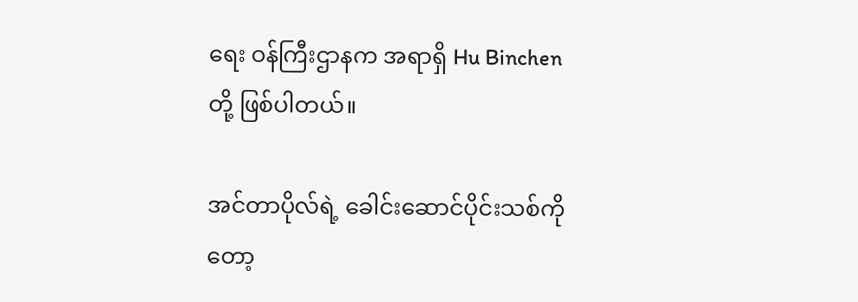ရေး ဝန်ကြီးဌာနက အရာရှိ Hu Binchen တို့ ဖြစ်ပါတယ်။

အင်တာပိုလ်ရဲ့ ခေါင်းဆောင်ပိုင်းသစ်ကိုတော့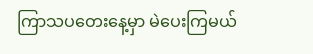ကြာသပတေးနေ့မှာ မဲပေးကြမယ်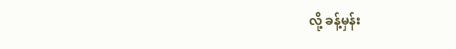လို့ ခန့်မှန်း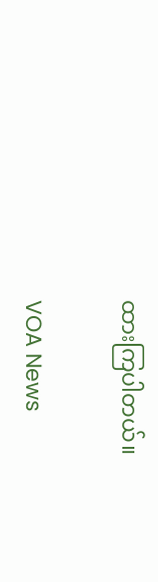ထားကြပါတယ်။

VOA News